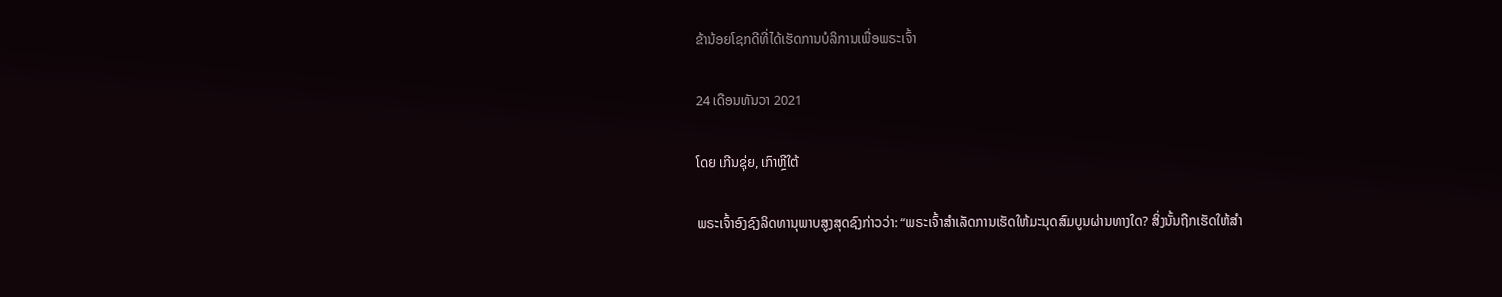ຂ້ານ້ອຍໂຊກດີທີ່ໄດ້ເຮັດການບໍລິການເພື່ອພຣະເຈົ້າ

24 ເດືອນທັນວາ 2021

ໂດຍ ເກີນຊຸ່ຍ, ເກົາຫຼີໃຕ້

ພຣະເຈົ້າອົງຊົງລິດທານຸພາບສູງສຸດຊົງກ່າວວ່າ: “ພຣະເຈົ້າສໍາເລັດການເຮັດໃຫ້ມະນຸດສົມບູນຜ່ານທາງໃດ? ສິ່ງນັ້ນຖືກເຮັດໃຫ້ສໍາ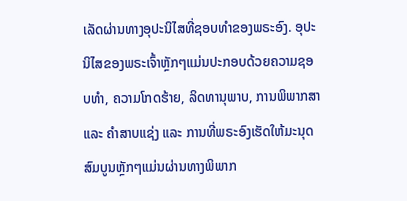ເລັດຜ່ານທາງອຸປະນິໄສທີ່ຊອບທຳຂອງພຣະອົງ. ອຸປະນິໄສຂອງພຣະເຈົ້າຫຼັກໆແມ່ນປະກອບດ້ວຍຄວາມຊອບທຳ, ຄວາມໂກດຮ້າຍ, ລິດທານຸພາບ, ການພິພາກສາ ແລະ ຄຳສາບແຊ່ງ ແລະ ການທີ່ພຣະອົງເຮັດໃຫ້ມະນຸດສົມບູນຫຼັກໆແມ່ນຜ່ານທາງພິພາກ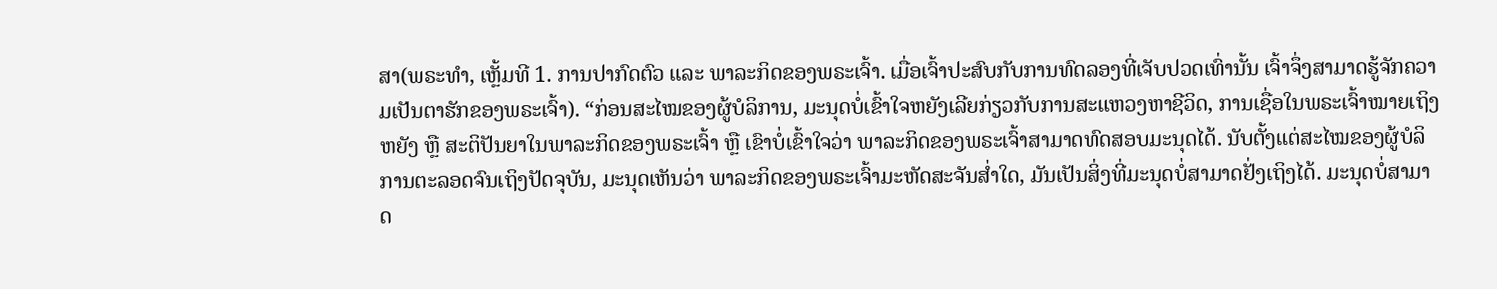ສາ(ພຣະທຳ, ເຫຼັ້ມທີ 1. ການປາກົດຕົວ ແລະ ພາລະກິດຂອງພຣະເຈົ້າ. ເມື່ອເຈົ້າປະສົບກັບການທົດລອງທີ່ເຈັບປວດເທົ່ານັ້ນ ເຈົ້າຈຶ່ງສາມາດຮູ້ຈັກຄວາມເປັນຕາຮັກຂອງພຣະເຈົ້າ). “ກ່ອນສະໄໝຂອງຜູ້ບໍລິການ, ມະນຸດບໍ່ເຂົ້າໃຈຫຍັງເລີຍກ່ຽວກັບການສະແຫວງຫາຊີວິດ, ການເຊື່ອໃນພຣະເຈົ້າໝາຍເຖິງຫຍັງ ຫຼື ສະຕິປັນຍາໃນພາລະກິດຂອງພຣະເຈົ້າ ຫຼື ເຂົາບໍ່ເຂົ້າໃຈວ່າ ພາລະກິດຂອງພຣະເຈົ້າສາມາດທົດສອບມະນຸດໄດ້. ນັບຕັ້ງແຕ່ສະໄໝຂອງຜູ້ບໍລິການຕະລອດຈົນເຖິງປັດຈຸບັນ, ມະນຸດເຫັນວ່າ ພາລະກິດຂອງພຣະເຈົ້າມະຫັດສະຈັນສໍ່າໃດ, ມັນເປັນສິ່ງທີ່ມະນຸດບໍ່ສາມາດຢັ່ງເຖິງໄດ້. ມະນຸດບໍ່ສາມາດ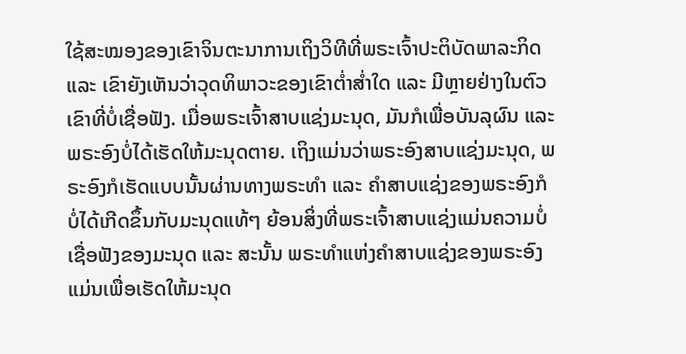ໃຊ້ສະໝອງຂອງເຂົາຈິນຕະນາການເຖິງວິທີທີ່ພຣະເຈົ້າປະຕິບັດພາລະກິດ ແລະ ເຂົາຍັງເຫັນວ່າວຸດທິພາວະຂອງເຂົາຕໍ່າສໍ່າໃດ ແລະ ມີຫຼາຍຢ່າງໃນຕົວເຂົາທີ່ບໍ່ເຊື່ອຟັງ. ເມື່ອພຣະເຈົ້າສາບແຊ່ງມະນຸດ, ມັນກໍເພື່ອບັນລຸຜົນ ແລະ ພຣະອົງບໍ່ໄດ້ເຮັດໃຫ້ມະນຸດຕາຍ. ເຖິງແມ່ນວ່າພຣະອົງສາບແຊ່ງມະນຸດ, ພຣະອົງກໍເຮັດແບບນັ້ນຜ່ານທາງພຣະທຳ ແລະ ຄຳສາບແຊ່ງຂອງພຣະອົງກໍບໍ່ໄດ້ເກີດຂຶ້ນກັບມະນຸດແທ້ໆ ຍ້ອນສິ່ງທີ່ພຣະເຈົ້າສາບແຊ່ງແມ່ນຄວາມບໍ່ເຊື່ອຟັງຂອງມະນຸດ ແລະ ສະນັ້ນ ພຣະທຳແຫ່ງຄຳສາບແຊ່ງຂອງພຣະອົງແມ່ນເພື່ອເຮັດໃຫ້ມະນຸດ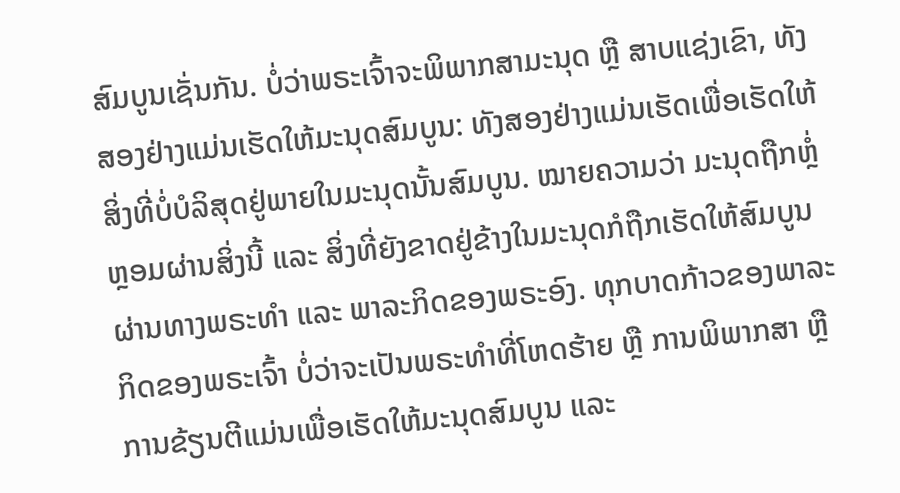ສົມບູນເຊັ່ນກັນ. ບໍ່ວ່າພຣະເຈົ້າຈະພິພາກສາມະນຸດ ຫຼື ສາບແຊ່ງເຂົາ, ທັງສອງຢ່າງແມ່ນເຮັດໃຫ້ມະນຸດສົມບູນ: ທັງສອງຢ່າງແມ່ນເຮັດເພື່ອເຮັດໃຫ້ສິ່ງທີ່ບໍ່ບໍລິສຸດຢູ່ພາຍໃນມະນຸດນັ້ນສົມບູນ. ໝາຍຄວາມວ່າ ມະນຸດຖືກຫຼໍ່ຫຼອມຜ່ານສິ່ງນີ້ ແລະ ສິ່ງທີ່ຍັງຂາດຢູ່ຂ້າງໃນມະນຸດກໍຖືກເຮັດໃຫ້ສົມບູນຜ່ານທາງພຣະທໍາ ແລະ ພາລະກິດຂອງພຣະອົງ. ທຸກບາດກ້າວຂອງພາລະກິດຂອງພຣະເຈົ້າ ບໍ່ວ່າຈະເປັນພຣະທຳທີ່ໂຫດຮ້າຍ ຫຼື ການພິພາກສາ ຫຼື ການຂ້ຽນຕີແມ່ນເພື່ອເຮັດໃຫ້ມະນຸດສົມບູນ ແລະ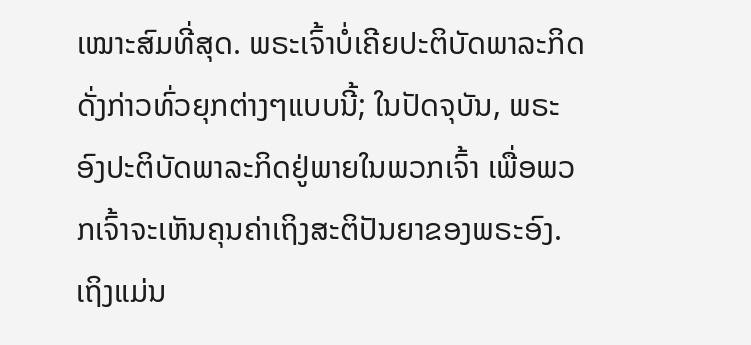ເໝາະສົມທີ່ສຸດ. ພຣະເຈົ້າບໍ່ເຄີຍປະຕິບັດພາລະກິດດັ່ງກ່າວທົ່ວຍຸກຕ່າງໆແບບນີ້; ໃນປັດຈຸບັນ, ພຣະອົງປະຕິບັດພາລະກິດຢູ່ພາຍໃນພວກເຈົ້າ ເພື່ອພວກເຈົ້າຈະເຫັນຄຸນຄ່າເຖິງສະຕິປັນຍາຂອງພຣະອົງ. ເຖິງແມ່ນ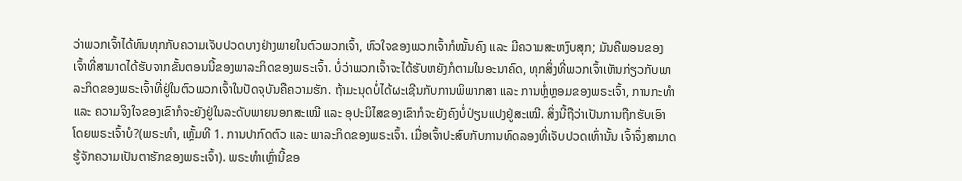ວ່າພວກເຈົ້າໄດ້ທົນທຸກກັບຄວາມເຈັບປວດບາງຢ່າງພາຍໃນຕົວພວກເຈົ້າ, ຫົວໃຈຂອງພວກເຈົ້າກໍໝັ້ນຄົງ ແລະ ມີຄວາມສະຫງົບສຸກ; ມັນຄືພອນຂອງເຈົ້າທີ່ສາມາດໄດ້ຮັບຈາກຂັ້ນຕອນນີ້ຂອງພາລະກິດຂອງພຣະເຈົ້າ. ບໍ່ວ່າພວກເຈົ້າຈະໄດ້ຮັບຫຍັງກໍຕາມໃນອະນາຄົດ, ທຸກສິ່ງທີ່ພວກເຈົ້າເຫັນກ່ຽວກັບພາລະກິດຂອງພຣະເຈົ້າທີ່ຢູ່ໃນຕົວພວກເຈົ້າໃນປັດຈຸບັນຄືຄວາມຮັກ. ຖ້າມະນຸດບໍ່ໄດ້ຜະເຊີນກັບການພິພາກສາ ແລະ ການຫຼໍ່ຫຼອມຂອງພຣະເຈົ້າ, ການກະທຳ ແລະ ຄວາມຈິງໃຈຂອງເຂົາກໍຈະຍັງຢູ່ໃນລະດັບພາຍນອກສະເໝີ ແລະ ອຸປະນິໄສຂອງເຂົາກໍຈະຍັງຄົງບໍ່ປ່ຽນແປງຢູ່ສະເໝີ. ສິ່ງນີ້ຖືວ່າເປັນການຖືກຮັບເອົາໂດຍພຣະເຈົ້າບໍ?(ພຣະທຳ, ເຫຼັ້ມທີ 1. ການປາກົດຕົວ ແລະ ພາລະກິດຂອງພຣະເຈົ້າ. ເມື່ອເຈົ້າປະສົບກັບການທົດລອງທີ່ເຈັບປວດເທົ່ານັ້ນ ເຈົ້າຈຶ່ງສາມາດຮູ້ຈັກຄວາມເປັນຕາຮັກຂອງພຣະເຈົ້າ). ພຣະທຳເຫຼົ່ານີ້ຂອ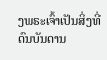ງພຣະເຈົ້າເປັນສິ່ງທີ່ດົນບັນດານ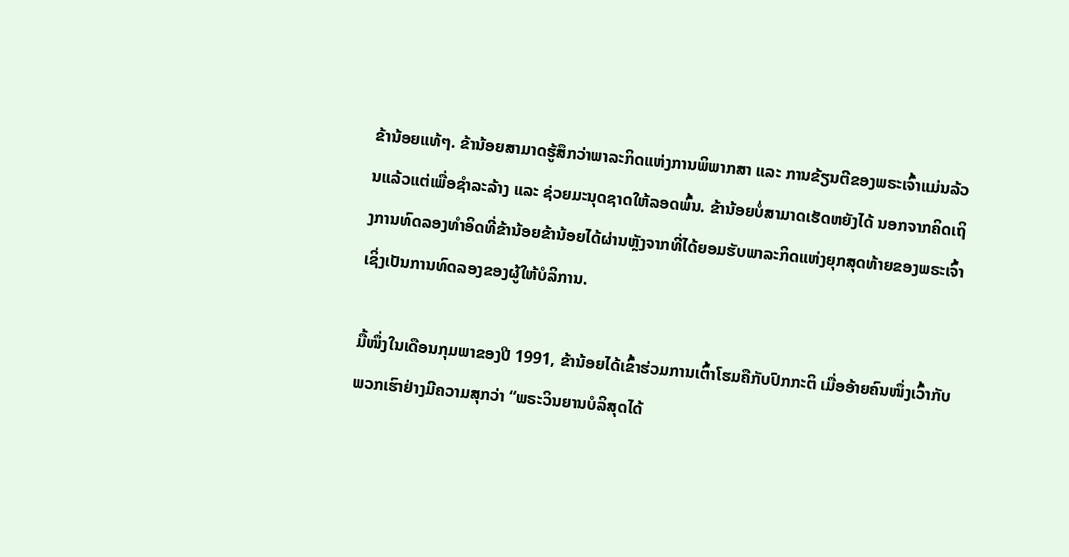ຂ້ານ້ອຍແທ້ໆ. ຂ້ານ້ອຍສາມາດຮູ້ສຶກວ່າພາລະກິດແຫ່ງການພິພາກສາ ແລະ ການຂ້ຽນຕີຂອງພຣະເຈົ້າແມ່ນລ້ວນແລ້ວແຕ່ເພື່ອຊຳລະລ້າງ ແລະ ຊ່ວຍມະນຸດຊາດໃຫ້ລອດພົ້ນ. ຂ້ານ້ອຍບໍ່ສາມາດເຮັດຫຍັງໄດ້ ນອກຈາກຄິດເຖິງການທົດລອງທຳອິດທີ່ຂ້ານ້ອຍຂ້ານ້ອຍໄດ້ຜ່ານຫຼັງຈາກທີ່ໄດ້ຍອມຮັບພາລະກິດແຫ່ງຍຸກສຸດທ້າຍຂອງພຣະເຈົ້າ ເຊິ່ງເປັນການທົດລອງຂອງຜູ້ໃຫ້ບໍລິການ.

ມື້ໜຶ່ງໃນເດືອນກຸມພາຂອງປີ 1991, ຂ້ານ້ອຍໄດ້ເຂົ້າຮ່ວມການເຕົ້າໂຮມຄືກັບປົກກະຕິ ເມື່ອອ້າຍຄົນໜຶ່ງເວົ້າກັບພວກເຮົາຢ່າງມີຄວາມສຸກວ່າ “ພຣະວິນຍານບໍລິສຸດໄດ້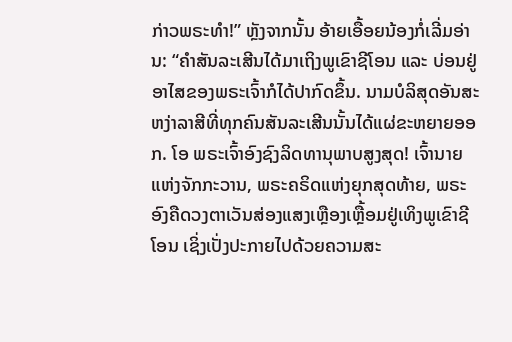ກ່າວພຣະທຳ!” ຫຼັງຈາກນັ້ນ ອ້າຍເອື້ອຍນ້ອງກໍ່ເລີ່ມອ່ານ: “ຄຳສັນລະເສີນໄດ້ມາເຖິງພູເຂົາຊີໂອນ ແລະ ບ່ອນຢູ່ອາໄສຂອງພຣະເຈົ້າກໍໄດ້ປາກົດຂຶ້ນ. ນາມບໍລິສຸດອັນສະຫງ່າລາສີທີ່ທຸກຄົນສັນລະເສີນນັ້ນໄດ້ແຜ່ຂະຫຍາຍອອກ. ໂອ ພຣະເຈົ້າອົງຊົງລິດທານຸພາບສູງສຸດ! ເຈົ້ານາຍແຫ່ງຈັກກະວານ, ພຣະຄຣິດແຫ່ງຍຸກສຸດທ້າຍ, ພຣະອົງຄືດວງຕາເວັນສ່ອງແສງເຫຼືອງເຫຼື້ອມຢູ່ເທິງພູເຂົາຊີໂອນ ເຊິ່ງເປັ່ງປະກາຍໄປດ້ວຍຄວາມສະ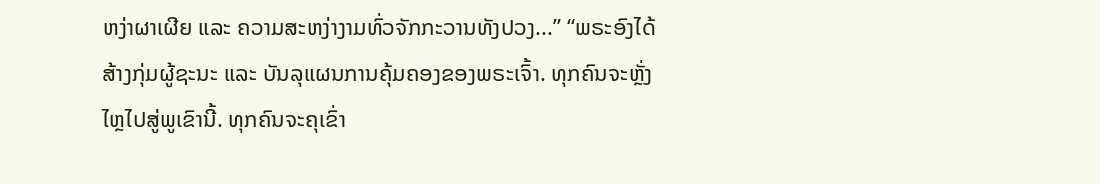ຫງ່າຜາເຜີຍ ແລະ ຄວາມສະຫງ່າງາມທົ່ວຈັກກະວານທັງປວງ...” “ພຣະອົງໄດ້ສ້າງກຸ່ມຜູ້ຊະນະ ແລະ ບັນລຸແຜນການຄຸ້ມຄອງຂອງພຣະເຈົ້າ. ທຸກຄົນຈະຫຼັ່ງໄຫຼໄປສູ່ພູເຂົານີ້. ທຸກຄົນຈະຄຸເຂົ່າ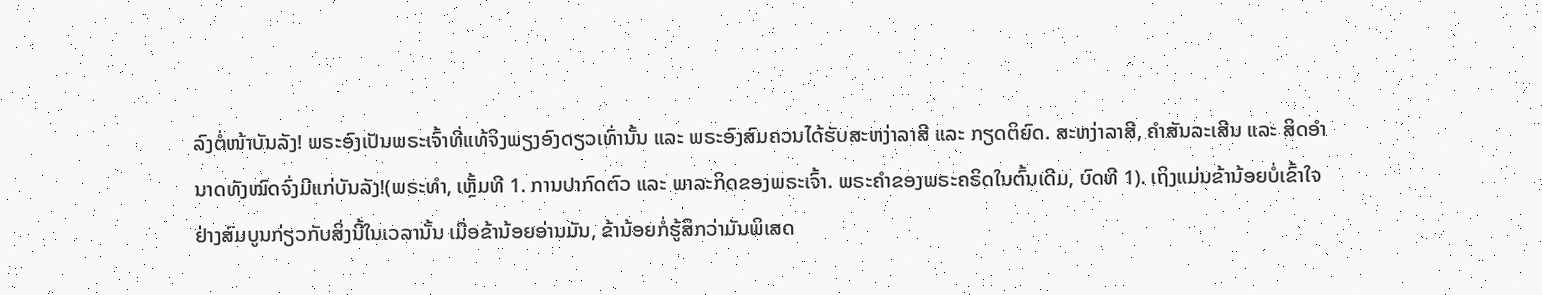ລົງຕໍ່ໜ້າບັນລັງ! ພຣະອົງເປັນພຣະເຈົ້າທີ່ແທ້ຈິງພຽງອົງດຽວເທົ່ານັ້ນ ແລະ ພຣະອົງສົມຄວນໄດ້ຮັບສະຫງ່າລາສີ ແລະ ກຽດຕິຍົດ. ສະຫງ່າລາສີ, ຄຳສັນລະເສີນ ແລະ ສິດອຳນາດທັງໝົດຈົ່ງມີແກ່ບັນລັງ!(ພຣະທຳ, ເຫຼັ້ມທີ 1. ການປາກົດຕົວ ແລະ ພາລະກິດຂອງພຣະເຈົ້າ. ພຣະຄຳຂອງພຣະຄຣິດໃນຕົ້ນເດີມ, ບົດທີ 1). ເຖິງແມ່ນຂ້ານ້ອຍບໍ່ເຂົ້າໃຈຢ່າງສົມບູນກ່ຽວກັບສິ່ງນີ້ໃນເວລານັ້ນ ເມື່ອຂ້ານ້ອຍອ່ານມັນ, ຂ້ານ້ອຍກໍ່ຮູ້ສຶກວ່າມັນພິເສດ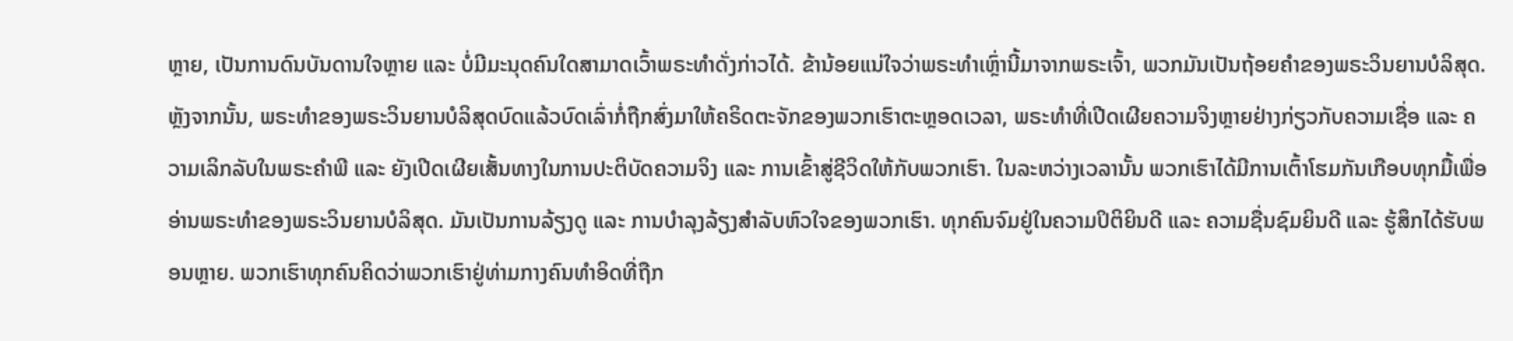ຫຼາຍ, ເປັນການດົນບັນດານໃຈຫຼາຍ ແລະ ບໍ່ມີມະນຸດຄົນໃດສາມາດເວົ້າພຣະທຳດັ່ງກ່າວໄດ້. ຂ້ານ້ອຍແນ່ໃຈວ່າພຣະທຳເຫຼົ່ານີ້ມາຈາກພຣະເຈົ້າ, ພວກມັນເປັນຖ້ອຍຄຳຂອງພຣະວິນຍານບໍລິສຸດ. ຫຼັງຈາກນັ້ນ, ພຣະທຳຂອງພຣະວິນຍານບໍລິສຸດບົດແລ້ວບົດເລົ່າກໍ່ຖືກສົ່ງມາໃຫ້ຄຣິດຕະຈັກຂອງພວກເຮົາຕະຫຼອດເວລາ, ພຣະທຳທີ່ເປີດເຜີຍຄວາມຈິງຫຼາຍຢ່າງກ່ຽວກັບຄວາມເຊື່ອ ແລະ ຄວາມເລິກລັບໃນພຣະຄຳພີ ແລະ ຍັງເປີດເຜີຍເສັ້ນທາງໃນການປະຕິບັດຄວາມຈິງ ແລະ ການເຂົ້າສູ່ຊີວິດໃຫ້ກັບພວກເຮົາ. ໃນລະຫວ່າງເວລານັ້ນ ພວກເຮົາໄດ້ມີການເຕົ້າໂຮມກັນເກືອບທຸກມື້ເພື່ອອ່ານພຣະທຳຂອງພຣະວິນຍານບໍລິສຸດ. ມັນເປັນການລ້ຽງດູ ແລະ ການບຳລຸງລ້ຽງສຳລັບຫົວໃຈຂອງພວກເຮົາ. ທຸກຄົນຈົມຢູ່ໃນຄວາມປິຕິຍິນດີ ແລະ ຄວາມຊື່ນຊົມຍິນດີ ແລະ ຮູ້ສຶກໄດ້ຮັບພອນຫຼາຍ. ພວກເຮົາທຸກຄົນຄິດວ່າພວກເຮົາຢູ່ທ່າມກາງຄົນທຳອິດທີ່ຖືກ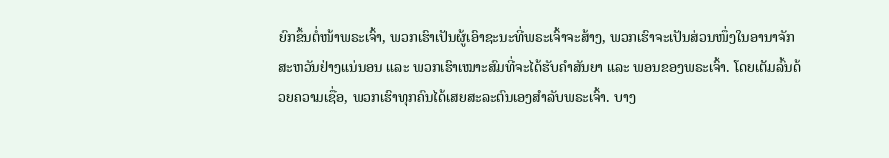ຍົກຂຶ້ນຕໍ່ໜ້າພຣະເຈົ້າ, ພວກເຮົາເປັນຜູ້ເອົາຊະນະທີ່ພຣະເຈົ້າຈະສ້າງ, ພວກເຮົາຈະເປັນສ່ວນໜຶ່ງໃນອານາຈັກສະຫວັນຢ່າງແນ່ນອນ ແລະ ພວກເຮົາເໝາະສົມທີ່ຈະໄດ້ຮັບຄຳສັນຍາ ແລະ ພອນຂອງພຣະເຈົ້າ. ໂດຍເຕັມລົ້ນດ້ວຍຄວາມເຊື່ອ, ພວກເຮົາທຸກຄົນໄດ້ເສຍສະລະຕົນເອງສຳລັບພຣະເຈົ້າ. ບາງ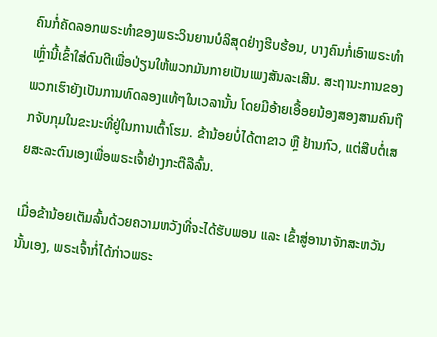ຄົນກໍ່ຄັດລອກພຣະທຳຂອງພຣະວິນຍານບໍລິສຸດຢ່າງຮີບຮ້ອນ, ບາງຄົນກໍ່ເອົາພຣະທຳເຫຼົ່ານີ້ເຂົ້າໃສ່ດົນຕີເພື່ອປ່ຽນໃຫ້ພວກມັນກາຍເປັນເພງສັນລະເສີນ. ສະຖານະການຂອງພວກເຮົາຍັງເປັນການທົດລອງແທ້ໆໃນເວລານັ້ນ ໂດຍມີອ້າຍເອື້ອຍນ້ອງສອງສາມຄົນຖືກຈັບກຸມໃນຂະນະທີ່ຢູ່ໃນການເຕົ້າໂຮມ. ຂ້ານ້ອຍບໍ່ໄດ້ຕາຂາວ ຫຼື ຢ້ານກົວ, ແຕ່ສືບຕໍ່ເສຍສະລະຕົນເອງເພື່ອພຣະເຈົ້າຢ່າງກະຕືລືລົ້ນ.

ເມື່ອຂ້ານ້ອຍເຕັມລົ້ນດ້ວຍຄວາມຫວັງທີ່ຈະໄດ້ຮັບພອນ ແລະ ເຂົ້າສູ່ອານາຈັກສະຫວັນນັ້ນເອງ, ພຣະເຈົ້າກໍ່ໄດ້ກ່າວພຣະ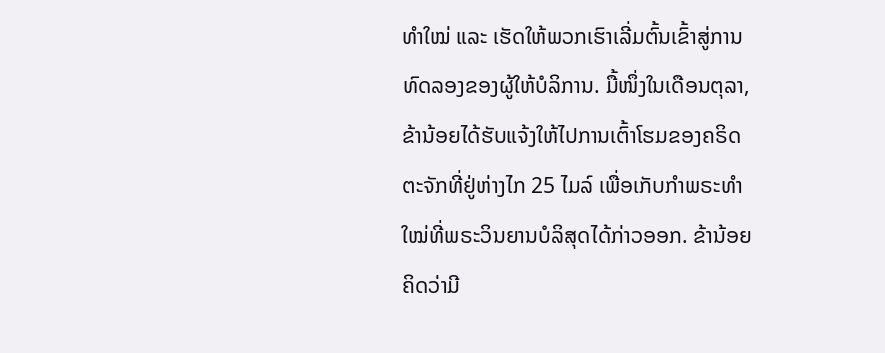ທຳໃໝ່ ແລະ ເຮັດໃຫ້ພວກເຮົາເລີ່ມຕົ້ນເຂົ້າສູ່ການທົດລອງຂອງຜູ້ໃຫ້ບໍລິການ. ມື້ໜຶ່ງໃນເດືອນຕຸລາ, ຂ້ານ້ອຍໄດ້ຮັບແຈ້ງໃຫ້ໄປການເຕົ້າໂຮມຂອງຄຣິດຕະຈັກທີ່ຢູ່ຫ່າງໄກ 25 ໄມລ໌ ເພື່ອເກັບກຳພຣະທຳໃໝ່ທີ່ພຣະວິນຍານບໍລິສຸດໄດ້ກ່າວອອກ. ຂ້ານ້ອຍຄິດວ່າມີ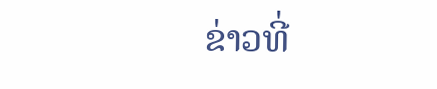ຂ່າວທີ່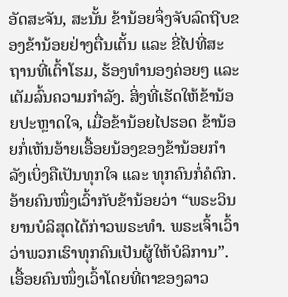ອັດສະຈັນ, ສະນັ້ນ ຂ້ານ້ອຍຈຶ່ງຈັບລົດຖີບຂອງຂ້ານ້ອຍຢ່າງຕື່ນເຕັ້ນ ແລະ ຂີ່ໄປທີ່ສະຖານທີ່ເຕົ້າໂຮມ, ຮ້ອງທຳນອງຄ່ອຍໆ ແລະ ເຕັມລົ້ນຄວາມກຳລັງ. ສິ່ງທີ່ເຮັດໃຫ້ຂ້ານ້ອຍປະຫຼາດໃຈ, ເມື່ອຂ້ານ້ອຍໄປຮອດ ຂ້ານ້ອຍກໍ່ເຫັນອ້າຍເອື້ອຍນ້ອງຂອງຂ້ານ້ອຍກຳລັງເບິ່ງຄືເປັນທຸກໃຈ ແລະ ທຸກຄົນກໍ່ຄໍຕົກ. ອ້າຍຄົນໜຶ່ງເວົ້າກັບຂ້ານ້ອຍວ່າ “ພຣະວິນຍານບໍລິສຸດໄດ້ກ່າວພຣະທຳ. ພຣະເຈົ້າເວົ້າວ່າພວກເຮົາທຸກຄົນເປັນຜູ້ໃຫ້ບໍລິການ”. ເອື້ອຍຄົນໜຶ່ງເວົ້າໂດຍທີ່ຕາຂອງລາວ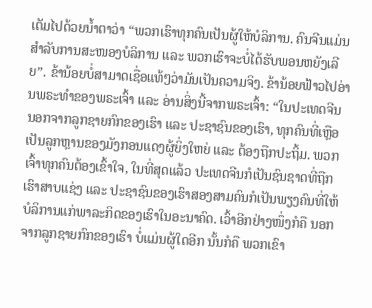ເຕັມໄປດ້ວຍນໍ້າຕາວ່າ “ພວກເຮົາທຸກຄົນເປັນຜູ້ໃຫ້ບໍລິການ. ຄົນຈີນແມ່ນສຳລັບການສະໜອງບໍລິການ ແລະ ພວກເຮົາຈະບໍ່ໄດ້ຮັບພອນຫຍັງເລີຍ”. ຂ້ານ້ອຍບໍ່ສາມາດເຊື່ອແທ້ໆວ່າມັນເປັນຄວາມຈິງ. ຂ້ານ້ອຍຟ້າວໄປອ່ານພຣະທຳຂອງພຣະເຈົ້າ ແລະ ອ່ານສິ່ງນີ້ຈາກພຣະເຈົ້າ: “ໃນປະເທດຈີນ ນອກຈາກລູກຊາຍກົກຂອງເຮົາ ແລະ ປະຊາຊົນຂອງເຮົາ, ທຸກຄົນທີ່ເຫຼືອເປັນລູກຫຼານຂອງມັງກອນແດງຜູ້ຍິ່ງໃຫຍ່ ແລະ ຕ້ອງຖືກປະຖິ້ມ. ພວກເຈົ້າທຸກຄົນຕ້ອງເຂົ້າໃຈ, ໃນທີ່ສຸດແລ້ວ ປະເທດຈີນກໍເປັນຊົນຊາດທີ່ຖືກເຮົາສາບແຊ່ງ ແລະ ປະຊາຊົນຂອງເຮົາສອງສາມຄົນກໍເປັນພຽງຄົນທີ່ໃຫ້ບໍລິການແກ່ພາລະກິດຂອງເຮົາໃນອະນາຄົດ. ເວົ້າອີກຢ່າງໜຶ່ງກໍຄື ນອກຈາກລູກຊາຍກົກຂອງເຮົາ ບໍ່ແມ່ນຜູ້ໃດອີກ ນັ້ນກໍຄື ພວກເຂົາ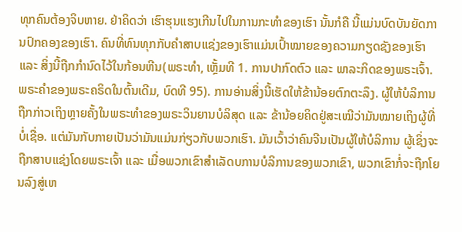ທຸກຄົນຕ້ອງຈິບຫາຍ. ຢ່າຄິດວ່າ ເຮົາຮຸນແຮງເກີນໄປໃນການກະທຳຂອງເຮົາ ນັ້ນກໍຄື ນີ້ແມ່ນບົດບັນຍັດການປົກຄອງຂອງເຮົາ. ຄົນທີ່ທົນທຸກກັບຄຳສາບແຊ່ງຂອງເຮົາແມ່ນເປົ້າໝາຍຂອງຄວາມກຽດຊັງຂອງເຮົາ ແລະ ສິ່ງນີ້ຖືກກຳນົດໄວ້ໃນກ້ອນຫີນ(ພຣະທຳ, ເຫຼັ້ມທີ 1. ການປາກົດຕົວ ແລະ ພາລະກິດຂອງພຣະເຈົ້າ. ພຣະຄຳຂອງພຣະຄຣິດໃນຕົ້ນເດີມ, ບົດທີ 95). ການອ່ານສິ່ງນີ້ເຮັດໃຫ້ຂ້ານ້ອຍຕົກຕະລຶງ. ຜູ້ໃຫ້ບໍລິການຖືກກ່າວເຖິງຫຼາຍຄັ້ງໃນພຣະທຳຂອງພຣະວິນຍານບໍລິສຸດ ແລະ ຂ້ານ້ອຍຄິດຢູ່ສະເໝີວ່າມັນໝາຍເຖິງຜູ້ທີ່ບໍ່ເຊື່ອ. ແຕ່ມັນກັບກາຍເປັນວ່າມັນແມ່ນກ່ຽວກັບພວກເຮົາ. ມັນເວົ້າວ່າຄົນຈີນເປັນຜູ້ໃຫ້ບໍລິການ ຜູ້ເຊິ່ງຈະຖືກສາບແຊ່ງໂດຍພຣະເຈົ້າ ແລະ ເມື່ອພວກເຂົາສຳເລັດບການບໍລິການຂອງພວກເຂົາ, ພວກເຂົາກໍ່ຈະຖືກໂຍນລົງສູ່ເຫ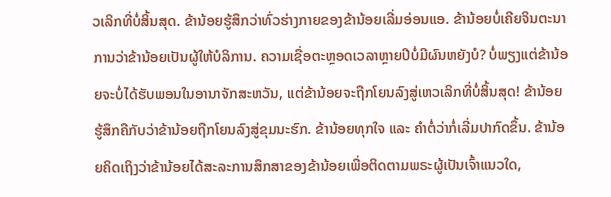ວເລິກທີ່ບໍ່ສິ້ນສຸດ. ຂ້ານ້ອຍຮູ້ສຶກວ່າທົ່ວຮ່າງກາຍຂອງຂ້ານ້ອຍເລີ່ມອ່ອນແອ. ຂ້ານ້ອຍບໍ່ເຄີຍຈິນຕະນາການວ່າຂ້ານ້ອຍເປັນຜູ້ໃຫ້ບໍລິການ. ຄວາມເຊື່ອຕະຫຼອດເວລາຫຼາຍປີບໍ່ມີຜົນຫຍັງບໍ? ບໍ່ພຽງແຕ່ຂ້ານ້ອຍຈະບໍ່ໄດ້ຮັບພອນໃນອານາຈັກສະຫວັນ, ແຕ່ຂ້ານ້ອຍຈະຖືກໂຍນລົງສູ່ເຫວເລິກທີ່ບໍ່ສິ້ນສຸດ! ຂ້ານ້ອຍຮູ້ສຶກຄືກັບວ່າຂ້ານ້ອຍຖືກໂຍນລົງສູ່ຂຸມນະຮົກ. ຂ້ານ້ອຍທຸກໃຈ ແລະ ຄຳຕໍ່ວ່າກໍ່ເລີ່ມປາກົດຂຶ້ນ. ຂ້ານ້ອຍຄິດເຖິງວ່າຂ້ານ້ອຍໄດ້ສະລະການສຶກສາຂອງຂ້ານ້ອຍເພື່ອຕິດຕາມພຣະຜູ້ເປັນເຈົ້າແນວໃດ,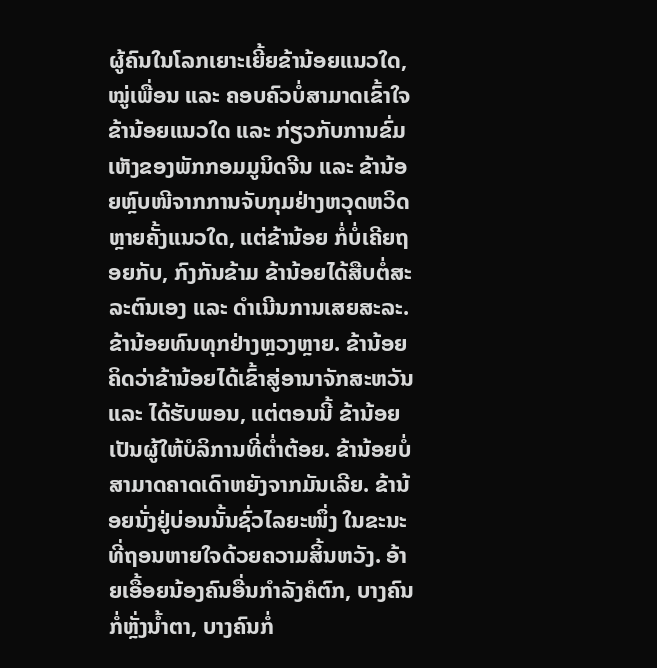ຜູ້ຄົນໃນໂລກເຍາະເຍີ້ຍຂ້ານ້ອຍແນວໃດ, ໝູ່ເພື່ອນ ແລະ ຄອບຄົວບໍ່ສາມາດເຂົ້າໃຈຂ້ານ້ອຍແນວໃດ ແລະ ກ່ຽວກັບການຂົ່ມເຫັງຂອງພັກກອມມູນິດຈີນ ແລະ ຂ້ານ້ອຍຫຼົບໜີຈາກການຈັບກຸມຢ່າງຫວຸດຫວິດຫຼາຍຄັ້ງແນວໃດ, ແຕ່ຂ້ານ້ອຍ ກໍ່ບໍ່ເຄີຍຖອຍກັບ, ກົງກັນຂ້າມ ຂ້ານ້ອຍໄດ້ສືບຕໍ່ສະລະຕົນເອງ ແລະ ດຳເນີນການເສຍສະລະ. ຂ້ານ້ອຍທົນທຸກຢ່າງຫຼວງຫຼາຍ. ຂ້ານ້ອຍຄິດວ່າຂ້ານ້ອຍໄດ້ເຂົ້າສູ່ອານາຈັກສະຫວັນ ແລະ ໄດ້ຮັບພອນ, ແຕ່ຕອນນີ້ ຂ້ານ້ອຍເປັນຜູ້ໃຫ້ບໍລິການທີ່ຕໍ່າຕ້ອຍ. ຂ້ານ້ອຍບໍ່ສາມາດຄາດເດົາຫຍັງຈາກມັນເລີຍ. ຂ້ານ້ອຍນັ່ງຢູ່ບ່ອນນັ້ນຊົ່ວໄລຍະໜຶ່ງ ໃນຂະນະທີ່ຖອນຫາຍໃຈດ້ວຍຄວາມສິ້ນຫວັງ. ອ້າຍເອື້ອຍນ້ອງຄົນອື່ນກຳລັງຄໍຕົກ, ບາງຄົນກໍ່ຫຼັ່ງນໍ້າຕາ, ບາງຄົນກໍ່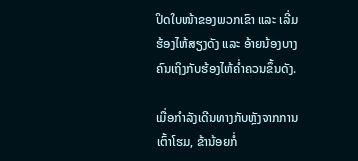ປິດໃບໜ້າຂອງພວກເຂົາ ແລະ ເລີ່ມຮ້ອງໄຫ້ສຽງດັງ ແລະ ອ້າຍນ້ອງບາງຄົນເຖິງກັບຮ້ອງໄຫ້ຄ່ຳຄວນຂຶ້ນດັງ.

ເມື່ອກຳລັງເດີນທາງກັບຫຼັງຈາກການເຕົ້າໂຮມ, ຂ້ານ້ອຍກໍ່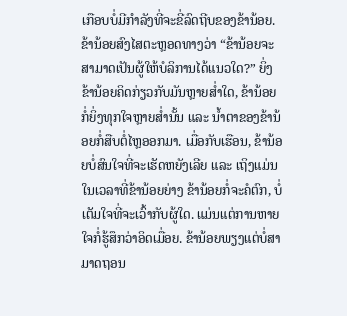ເກືອບບໍ່ມີກຳລັງທີ່ຈະຂີ່ລົດຖີບຂອງຂ້ານ້ອຍ. ຂ້ານ້ອຍສົງໄສຕະຫຼອດທາງວ່າ “ຂ້ານ້ອຍຈະສາມາດເປັນຜູ້ໃຫ້ບໍລິການໄດ້ແນວໃດ?” ຍິ່ງຂ້ານ້ອຍຄິດກ່ຽວກັບມັນຫຼາຍສໍ່າໃດ, ຂ້ານ້ອຍກໍ່ຍິ່ງທຸກໃຈຫຼາຍສໍ່ານັ້ນ ແລະ ນໍ້າຕາຂອງຂ້ານ້ອຍກໍ່ສືບຕໍ່ໄຫຼອອກມາ. ເມື່ອກັບເຮືອນ, ຂ້ານ້ອຍບໍ່ສົນໃຈທີ່ຈະເຮັດຫຍັງເລີຍ ແລະ ເຖິງແມ່ນໃນເວລາທີ່ຂ້ານ້ອຍຍ່າງ ຂ້ານ້ອຍກໍ່ຈະຄໍຕົກ, ບໍ່ເຕັມໃຈທີ່ຈະເວົ້າກັບຜູ້ໃດ. ແມ່ນແຕ່ການຫາຍໃຈກໍ່ຮູ້ສຶກວ່າອິດເມື່ອຍ. ຂ້ານ້ອຍພຽງແຕ່ບໍ່ສາມາດຖອນ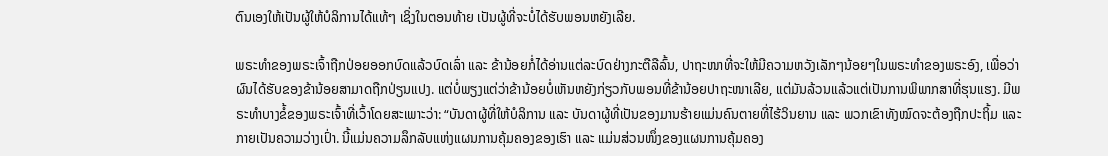ຕົນເອງໃຫ້ເປັນຜູ້ໃຫ້ບໍລິການໄດ້ແທ້ໆ ເຊິ່ງໃນຕອນທ້າຍ ເປັນຜູ້ທີ່ຈະບໍ່ໄດ້ຮັບພອນຫຍັງເລີຍ.

ພຣະທຳຂອງພຣະເຈົ້າຖືກປ່ອຍອອກບົດແລ້ວບົດເລົ່າ ແລະ ຂ້ານ້ອຍກໍ່ໄດ້ອ່ານແຕ່ລະບົດຢ່າງກະຕືລືລົ້ນ, ປາຖະໜາທີ່ຈະໃຫ້ມີຄວາມຫວັງເລັກໆນ້ອຍໆໃນພຣະທຳຂອງພຣະອົງ, ເພື່ອວ່າຜົນໄດ້ຮັບຂອງຂ້ານ້ອຍສາມາດຖືກປ່ຽນແປງ. ແຕ່ບໍ່ພຽງແຕ່ວ່າຂ້ານ້ອຍບໍ່ເຫັນຫຍັງກ່ຽວກັບພອນທີ່ຂ້ານ້ອຍປາຖະໜາເລີຍ, ແຕ່ມັນລ້ວນແລ້ວແຕ່ເປັນການພິພາກສາທີ່ຮຸນແຮງ. ມີພຣະທຳບາງຂໍ້ຂອງພຣະເຈົ້າທີ່ເວົ້າໂດຍສະເພາະວ່າ: “ບັນດາຜູ້ທີ່ໃຫ້ບໍລິການ ແລະ ບັນດາຜູ້ທີ່ເປັນຂອງມານຮ້າຍແມ່ນຄົນຕາຍທີ່ໄຮ້ວິນຍານ ແລະ ພວກເຂົາທັງໝົດຈະຕ້ອງຖືກປະຖິ້ມ ແລະ ກາຍເປັນຄວາມວ່າງເປົ່າ. ນີ້ແມ່ນຄວາມລຶກລັບແຫ່ງແຜນການຄຸ້ມຄອງຂອງເຮົາ ແລະ ແມ່ນສ່ວນໜຶ່ງຂອງແຜນການຄຸ້ມຄອງ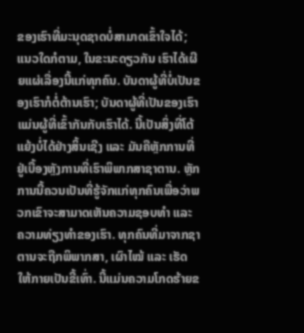ຂອງເຮົາທີ່ມະນຸດຊາດບໍ່ສາມາດເຂົ້າໃຈໄດ້; ແນວໃດກໍຕາມ, ໃນຂະນະດຽວກັນ ເຮົາໄດ້ເຜີຍແຜ່ເລື່ອງນີ້ແກ່ທຸກຄົນ. ບັນດາຜູ້ທີ່ບໍ່ເປັນຂອງເຮົາກໍຕໍ່ຕ້ານເຮົາ; ບັນດາຜູ້ທີ່ເປັນຂອງເຮົາແມ່ນຜູ້ທີ່ເຂົ້າກັນກັບເຮົາໄດ້. ນີ້ເປັນສິ່ງທີ່ໂຕ້ແຍ້ງບໍ່ໄດ້ຢ່າງສິ້ນເຊີງ ແລະ ມັນຄືຫຼັກການທີ່ຢູ່ເບື້ອງຫຼັງການທີ່ເຮົາພິພາກສາຊາຕານ. ຫຼັກການນີ້ຄວນເປັນທີ່ຮູ້ຈັກແກ່ທຸກຄົນເພື່ອວ່າພວກເຂົາຈະສາມາດເຫັນຄວາມຊອບທຳ ແລະ ຄວາມທ່ຽງທຳຂອງເຮົາ. ທຸກຄົນທີ່ມາຈາກຊາຕານຈະຖືກພິພາກສາ, ເຜົາໄໝ້ ແລະ ເຮັດໃຫ້ກາຍເປັນຂີ້ເທົ່າ. ນີ້ແມ່ນຄວາມໂກດຮ້າຍຂ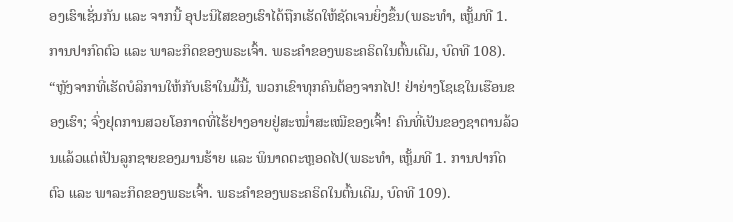ອງເຮົາເຊັ່ນກັນ ແລະ ຈາກນີ້ ອຸປະນິໄສຂອງເຮົາໄດ້ຖືກເຮັດໃຫ້ຊັດເຈນຍິ່ງຂຶ້ນ(ພຣະທຳ, ເຫຼັ້ມທີ 1. ການປາກົດຕົວ ແລະ ພາລະກິດຂອງພຣະເຈົ້າ. ພຣະຄຳຂອງພຣະຄຣິດໃນຕົ້ນເດີມ, ບົດທີ 108). “ຫຼັງຈາກທີ່ເຮັດບໍລິການໃຫ້ກັບເຮົາໃນມື້ນີ້, ພວກເຂົາທຸກຄົນຕ້ອງຈາກໄປ! ຢ່າຍ່າງໂຊເຊໃນເຮືອນຂອງເຮົາ; ຈົ່ງຢຸດການສວຍໂອກາດທີ່ໄຮ້ຢາງອາຍຢູ່ສະໝໍ່າສະເໝີຂອງເຈົ້າ! ຄົນທີ່ເປັນຂອງຊາຕານລ້ວນແລ້ວແຕ່ເປັນລູກຊາຍຂອງມານຮ້າຍ ແລະ ພິນາດຕະຫຼອດໄປ(ພຣະທຳ, ເຫຼັ້ມທີ 1. ການປາກົດຕົວ ແລະ ພາລະກິດຂອງພຣະເຈົ້າ. ພຣະຄຳຂອງພຣະຄຣິດໃນຕົ້ນເດີມ, ບົດທີ 109).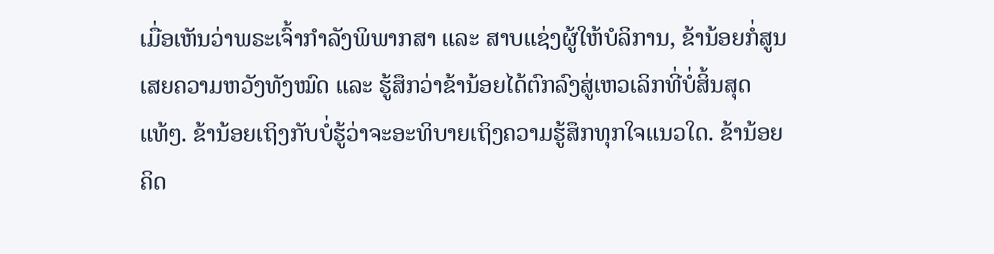ເມື່ອເຫັນວ່າພຣະເຈົ້າກຳລັງພິພາກສາ ແລະ ສາບແຊ່ງຜູ້ໃຫ້ບໍລິການ, ຂ້ານ້ອຍກໍ່ສູນເສຍຄວາມຫວັງທັງໝົດ ແລະ ຮູ້ສຶກວ່າຂ້ານ້ອຍໄດ້ຕົກລົງສູ່ເຫວເລິກທີ່ບໍ່ສິ້ນສຸດແທ້ໆ. ຂ້ານ້ອຍເຖິງກັບບໍ່ຮູ້ວ່າຈະອະທິບາຍເຖິງຄວາມຮູ້ສຶກທຸກໃຈແນວໃດ. ຂ້ານ້ອຍຄິດ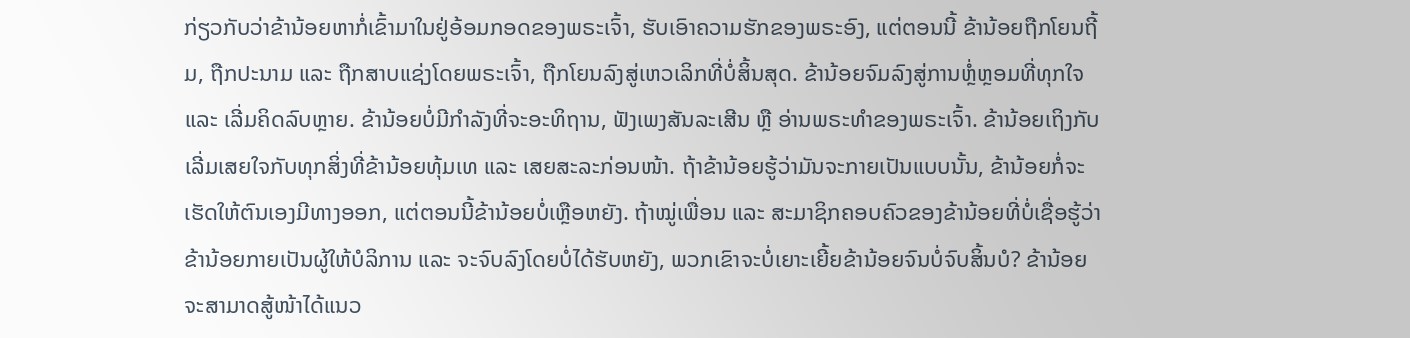ກ່ຽວກັບວ່າຂ້ານ້ອຍຫາກໍ່ເຂົ້າມາໃນຢູ່ອ້ອມກອດຂອງພຣະເຈົ້າ, ຮັບເອົາຄວາມຮັກຂອງພຣະອົງ, ແຕ່ຕອນນີ້ ຂ້ານ້ອຍຖືກໂຍນຖີ້ມ, ຖືກປະນາມ ແລະ ຖືກສາບແຊ່ງໂດຍພຣະເຈົ້າ, ຖືກໂຍນລົງສູ່ເຫວເລິກທີ່ບໍ່ສິ້ນສຸດ. ຂ້ານ້ອຍຈົມລົງສູ່ການຫຼໍ່ຫຼອມທີ່ທຸກໃຈ ແລະ ເລີ່ມຄິດລົບຫຼາຍ. ຂ້ານ້ອຍບໍ່ມີກຳລັງທີ່ຈະອະທິຖານ, ຟັງເພງສັນລະເສີນ ຫຼື ອ່ານພຣະທຳຂອງພຣະເຈົ້າ. ຂ້ານ້ອຍເຖິງກັບເລີ່ມເສຍໃຈກັບທຸກສິ່ງທີ່ຂ້ານ້ອຍທຸ້ມເທ ແລະ ເສຍສະລະກ່ອນໜ້າ. ຖ້າຂ້ານ້ອຍຮູ້ວ່າມັນຈະກາຍເປັນແບບນັ້ນ, ຂ້ານ້ອຍກໍ່ຈະເຮັດໃຫ້ຕົນເອງມີທາງອອກ, ແຕ່ຕອນນີ້ຂ້ານ້ອຍບໍ່ເຫຼືອຫຍັງ. ຖ້າໝູ່ເພື່ອນ ແລະ ສະມາຊິກຄອບຄົວຂອງຂ້ານ້ອຍທີ່ບໍ່ເຊື່ອຮູ້ວ່າຂ້ານ້ອຍກາຍເປັນຜູ້ໃຫ້ບໍລິການ ແລະ ຈະຈົບລົງໂດຍບໍ່ໄດ້ຮັບຫຍັງ, ພວກເຂົາຈະບໍ່ເຍາະເຍີ້ຍຂ້ານ້ອຍຈົນບໍ່ຈົບສິ້ນບໍ? ຂ້ານ້ອຍຈະສາມາດສູ້ໜ້າໄດ້ແນວ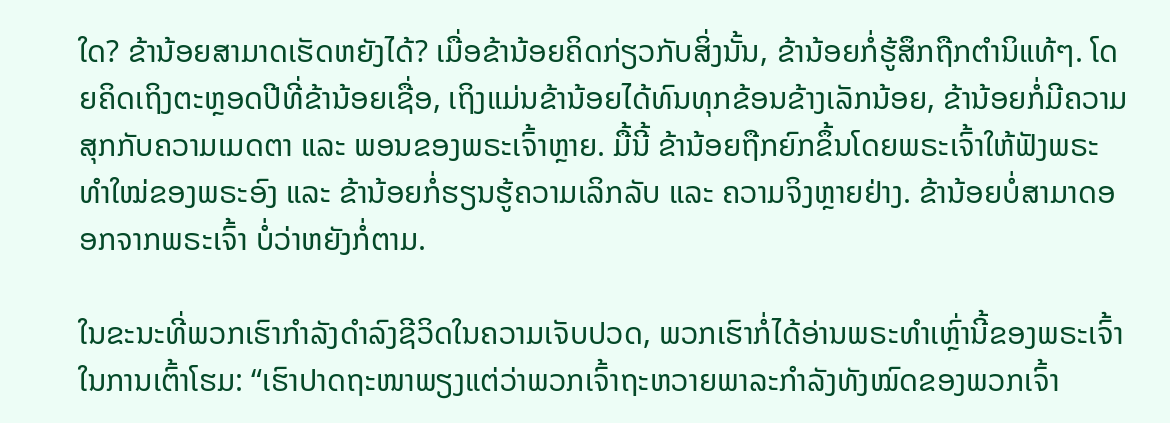ໃດ? ຂ້ານ້ອຍສາມາດເຮັດຫຍັງໄດ້? ເມື່ອຂ້ານ້ອຍຄິດກ່ຽວກັບສິ່ງນັ້ນ, ຂ້ານ້ອຍກໍ່ຮູ້ສຶກຖືກຕຳນິແທ້ໆ. ໂດຍຄິດເຖິງຕະຫຼອດປີທີ່ຂ້ານ້ອຍເຊື່ອ, ເຖິງແມ່ນຂ້ານ້ອຍໄດ້ທົນທຸກຂ້ອນຂ້າງເລັກນ້ອຍ, ຂ້ານ້ອຍກໍ່ມີຄວາມສຸກກັບຄວາມເມດຕາ ແລະ ພອນຂອງພຣະເຈົ້າຫຼາຍ. ມື້ນີ້ ຂ້ານ້ອຍຖືກຍົກຂຶ້ນໂດຍພຣະເຈົ້າໃຫ້ຟັງພຣະທຳໃໝ່ຂອງພຣະອົງ ແລະ ຂ້ານ້ອຍກໍ່ຮຽນຮູ້ຄວາມເລິກລັບ ແລະ ຄວາມຈິງຫຼາຍຢ່າງ. ຂ້ານ້ອຍບໍ່ສາມາດອອກຈາກພຣະເຈົ້າ ບໍ່ວ່າຫຍັງກໍ່ຕາມ.

ໃນຂະນະທີ່ພວກເຮົາກຳລັງດຳລົງຊີວິດໃນຄວາມເຈັບປວດ, ພວກເຮົາກໍ່ໄດ້ອ່ານພຣະທຳເຫຼົ່ານີ້ຂອງພຣະເຈົ້າໃນການເຕົ້າໂຮມ: “ເຮົາປາດຖະໜາພຽງແຕ່ວ່າພວກເຈົ້າຖະຫວາຍພາລະກຳລັງທັງໝົດຂອງພວກເຈົ້າ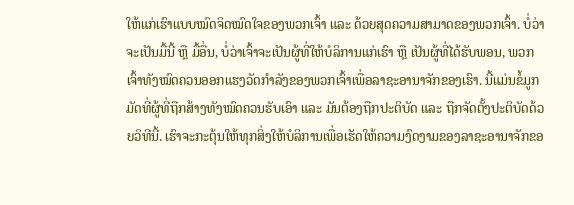ໃຫ້ແກ່ເຮົາແບບໝົດຈິດໝົດໃຈຂອງພວກເຈົ້າ ແລະ ດ້ວຍສຸດຄວາມສາມາດຂອງພວກເຈົ້າ. ບໍ່ວ່າຈະເປັນມື້ນີ້ ຫຼື ມື້ອື່ນ, ບໍ່ວ່າເຈົ້າຈະເປັນຜູ້ທີ່ໃຫ້ບໍລິການແກ່ເຮົາ ຫຼື ເປັນຜູ້ທີ່ໄດ້ຮັບພອນ, ພວກເຈົ້າທັງໝົດຄວນອອກແຮງວັດກຳລັງຂອງພວກເຈົ້າເພື່ອລາຊະອານາຈັກຂອງເຮົາ. ນີ້ແມ່ນຂໍ້ມູກມັດທີ່ຜູ້ທີ່ຖືກສ້າງທັງໝົດຄວນຮັບເອົາ ແລະ ມັນຕ້ອງຖືກປະຕິບັດ ແລະ ຖືກຈັດຕັ້ງປະຕິບັດດ້ວຍວິທີນີ້. ເຮົາຈະກະຕຸ້ນໃຫ້ທຸກສິ່ງໃຫ້ບໍລິການເພື່ອເຮັດໃຫ້ຄວາມງົດງາມຂອງລາຊະອານາຈັກຂອ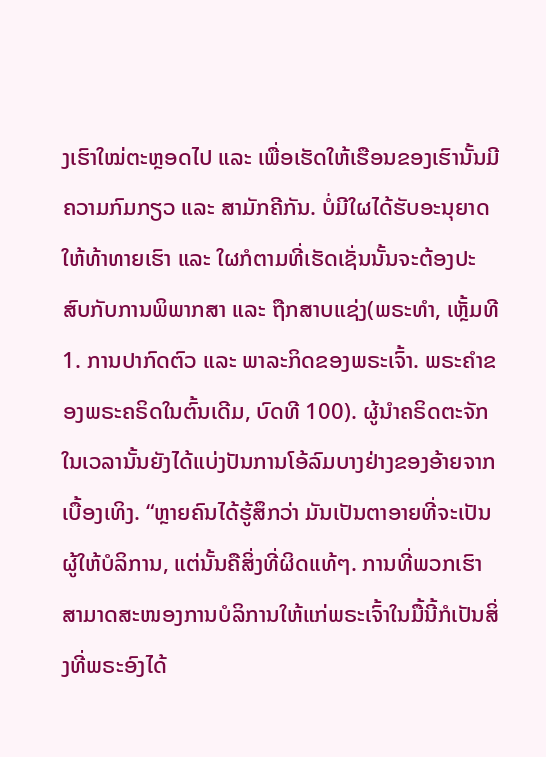ງເຮົາໃໝ່ຕະຫຼອດໄປ ແລະ ເພື່ອເຮັດໃຫ້ເຮືອນຂອງເຮົານັ້ນມີຄວາມກົມກຽວ ແລະ ສາມັກຄີກັນ. ບໍ່ມີໃຜໄດ້ຮັບອະນຸຍາດໃຫ້ທ້າທາຍເຮົາ ແລະ ໃຜກໍຕາມທີ່ເຮັດເຊັ່ນນັ້ນຈະຕ້ອງປະສົບກັບການພິພາກສາ ແລະ ຖືກສາບແຊ່ງ(ພຣະທຳ, ເຫຼັ້ມທີ 1. ການປາກົດຕົວ ແລະ ພາລະກິດຂອງພຣະເຈົ້າ. ພຣະຄຳຂອງພຣະຄຣິດໃນຕົ້ນເດີມ, ບົດທີ 100). ຜູ້ນໍາຄຣິດຕະຈັກໃນເວລານັ້ນຍັງໄດ້ແບ່ງປັນການໂອ້ລົມບາງຢ່າງຂອງອ້າຍຈາກເບື້ອງເທິງ. “ຫຼາຍຄົນໄດ້ຮູ້ສຶກວ່າ ມັນເປັນຕາອາຍທີ່ຈະເປັນຜູ້ໃຫ້ບໍລິການ, ແຕ່ນັ້ນຄືສິ່ງທີ່ຜິດແທ້ໆ. ການທີ່ພວກເຮົາສາມາດສະໜອງການບໍລິການໃຫ້ແກ່ພຣະເຈົ້າໃນມື້ນີ້ກໍເປັນສິ່ງທີ່ພຣະອົງໄດ້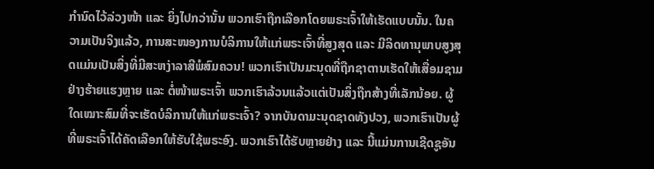ກຳນົດໄວ້ລ່ວງໜ້າ ແລະ ຍິ່ງໄປກວ່ານັ້ນ ພວກເຮົາຖືກເລືອກໂດຍພຣະເຈົ້າໃຫ້ເຮັດແບບນັ້ນ. ໃນຄວາມເປັນຈິງແລ້ວ, ການສະໜອງການບໍລິການໃຫ້ແກ່ພຣະເຈົ້າທີ່ສູງສຸດ ແລະ ມີລິດທານຸພາບສູງສຸດແມ່ນເປັນສິ່ງທີ່ມີສະຫງ່າລາສີພໍສົມຄວນ! ພວກເຮົາເປັນມະນຸດທີ່ຖືກຊາຕານເຮັດໃຫ້ເສື່ອມຊາມຢ່າງຮ້າຍແຮງຫຼາຍ ແລະ ຕໍ່ໜ້າພຣະເຈົ້າ ພວກເຮົາລ້ວນແລ້ວແຕ່ເປັນສິ່ງຖືກສ້າງທີ່ເລັກນ້ອຍ. ຜູ້ໃດເໝາະສົມທີ່ຈະເຮັດບໍລິການໃຫ້ແກ່ພຣະເຈົ້າ? ຈາກບັນດາມະນຸດຊາດທັງປວງ, ພວກເຮົາເປັນຜູ້ທີ່ພຣະເຈົ້າໄດ້ຄັດເລືອກໃຫ້ຮັບໃຊ້ພຣະອົງ. ພວກເຮົາໄດ້ຮັບຫຼາຍຢ່າງ ແລະ ນີ້ແມ່ນການເຊີດຊູອັນ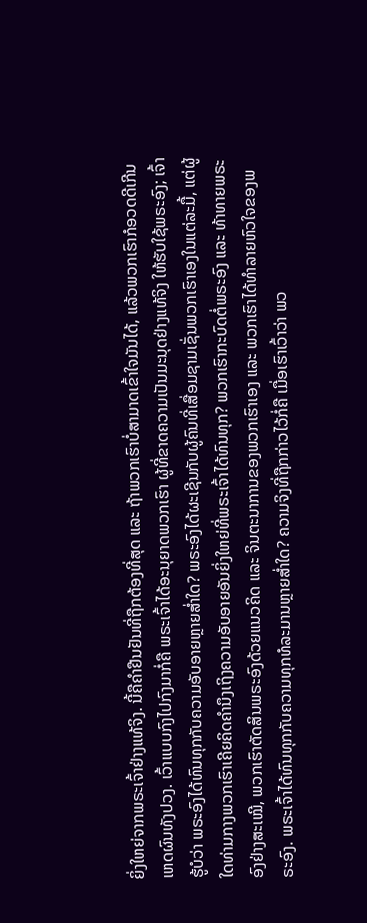ຍິ່ງໃຫຍ່ຈາກພຣະເຈົ້າຢ່າງແທ້ຈິງ. ນີ້ຄືຄຳຢືນຢັນທີ່ຖືກຕ້ອງທີ່ສຸດ ແລະ ຖ້າພວກເຮົາບໍ່ສາມາດເຂົ້າໃຈມັນໄດ້, ແລ້ວພວກເຮົາກໍອວດດີເກີນເຫດຜົນທັງປວງ. ເວົ້າແບບກົງໄປກົງມາກໍ່ຄື ພຣະເຈົ້າໄດ້ອະນຸຍາດພວກເຮົາ ຜູ້ທີ່ຂາດຄວາມເປັນມະນຸດຢ່າງແທ້ຈິງ ໃຫ້ຮັບໃຊ້ພຣະອົງ; ເຈົ້າຮູ້ບໍວ່າ ພຣະອົງໄດ້ທົນທຸກກັບຄວາມອັບອາຍຫຼາຍສໍ່າໃດ? ພຣະອົງໄດ້ຜະເຊີນກັບຜູ້ຄົນທີ່ເສື່ອມຊາມເຊັ່ນພວກເຮົາເອງໃນແຕ່ລະມື້, ແຕ່ຜູ້ໃດທ່າມກາງພວກເຮົາເຄີຍຄິດຄຳນຶງເຖິງຄວາມອັບອາຍອັນຍິ່ງໃຫຍ່ທີ່ພຣະເຈົ້າໄດ້ທົນທຸກ? ພວກເຮົາກະບົດຕໍ່ພຣະອົງ ແລະ ທ້າທາຍພຣະອົງຢ່າງສະເໝີ, ພວກເຮົາຕັດສິນພຣະອົງດ້ວຍແນວຄິດ ແລະ ຈິນຕະນາການຂອງພວກເຮົາເອງ ແລະ ພວກເຮົາໄດ້ທຳລາຍຫົວໃຈຂອງພຣະອົງ. ພຣະເຈົ້າໄດ້ທົນທຸກກັບຄວາມທຸກທໍລະມານຫຼາຍສໍ່າໃດ? ຄວາມຈິງທີ່ຖືກກ່າວໄວ້ກໍ່ຄື ເມື່ອເຮົາເວົ້າວ່າ ພວ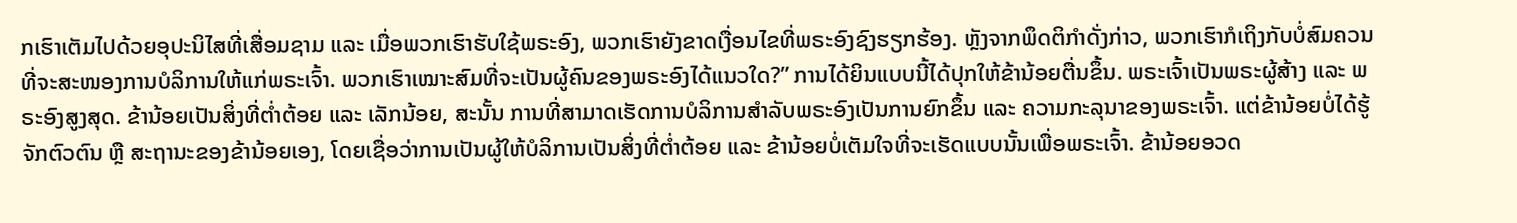ກເຮົາເຕັມໄປດ້ວຍອຸປະນິໄສທີ່ເສື່ອມຊາມ ແລະ ເມື່ອພວກເຮົາຮັບໃຊ້ພຣະອົງ, ພວກເຮົາຍັງຂາດເງື່ອນໄຂທີ່ພຣະອົງຊົງຮຽກຮ້ອງ. ຫຼັງຈາກພຶດຕິກຳດັ່ງກ່າວ, ພວກເຮົາກໍເຖິງກັບບໍ່ສົມຄວນທີ່ຈະສະໜອງການບໍລິການໃຫ້ແກ່ພຣະເຈົ້າ. ພວກເຮົາເໝາະສົມທີ່ຈະເປັນຜູ້ຄົນຂອງພຣະອົງໄດ້ແນວໃດ?” ການໄດ້ຍິນແບບນີ້ໄດ້ປຸກໃຫ້ຂ້ານ້ອຍຕື່ນຂຶ້ນ. ພຣະເຈົ້າເປັນພຣະຜູ້ສ້າງ ແລະ ພຣະອົງສູງສຸດ. ຂ້ານ້ອຍເປັນສິ່ງທີ່ຕໍ່າຕ້ອຍ ແລະ ເລັກນ້ອຍ, ສະນັ້ນ ການທີ່ສາມາດເຮັດການບໍລິການສຳລັບພຣະອົງເປັນການຍົກຂຶ້ນ ແລະ ຄວາມກະລຸນາຂອງພຣະເຈົ້າ. ແຕ່ຂ້ານ້ອຍບໍ່ໄດ້ຮູ້ຈັກຕົວຕົນ ຫຼື ສະຖານະຂອງຂ້ານ້ອຍເອງ, ໂດຍເຊື່ອວ່າການເປັນຜູ້ໃຫ້ບໍລິການເປັນສິ່ງທີ່ຕໍ່າຕ້ອຍ ແລະ ຂ້ານ້ອຍບໍ່ເຕັມໃຈທີ່ຈະເຮັດແບບນັ້ນເພື່ອພຣະເຈົ້າ. ຂ້ານ້ອຍອວດ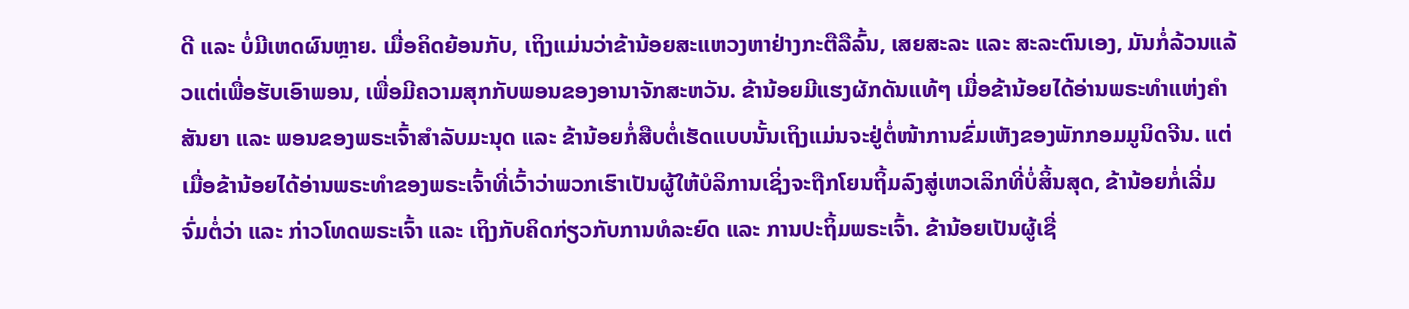ດີ ແລະ ບໍ່ມີເຫດຜົນຫຼາຍ. ເມື່ອຄິດຍ້ອນກັບ, ເຖິງແມ່ນວ່າຂ້ານ້ອຍສະແຫວງຫາຢ່າງກະຕືລືລົ້ນ, ເສຍສະລະ ແລະ ສະລະຕົນເອງ, ມັນກໍ່ລ້ວນແລ້ວແຕ່ເພື່ອຮັບເອົາພອນ, ເພື່ອມີຄວາມສຸກກັບພອນຂອງອານາຈັກສະຫວັນ. ຂ້ານ້ອຍມີແຮງຜັກດັນແທ້ໆ ເມື່ອຂ້ານ້ອຍໄດ້ອ່ານພຣະທຳແຫ່ງຄຳສັນຍາ ແລະ ພອນຂອງພຣະເຈົ້າສຳລັບມະນຸດ ແລະ ຂ້ານ້ອຍກໍ່ສືບຕໍ່ເຮັດແບບນັ້ນເຖິງແມ່ນຈະຢູ່ຕໍ່ໜ້າການຂົ່ມເຫັງຂອງພັກກອມມູນິດຈີນ. ແຕ່ເມື່ອຂ້ານ້ອຍໄດ້ອ່ານພຣະທຳຂອງພຣະເຈົ້າທີ່ເວົ້າວ່າພວກເຮົາເປັນຜູ້ໃຫ້ບໍລິການເຊິ່ງຈະຖືກໂຍນຖິ້ມລົງສູ່ເຫວເລິກທີ່ບໍ່ສິ້ນສຸດ, ຂ້ານ້ອຍກໍ່ເລີ່ມຈົ່ມຕໍ່ວ່າ ແລະ ກ່າວໂທດພຣະເຈົ້າ ແລະ ເຖິງກັບຄິດກ່ຽວກັບການທໍລະຍົດ ແລະ ການປະຖິ້ມພຣະເຈົ້າ. ຂ້ານ້ອຍເປັນຜູ້ເຊື່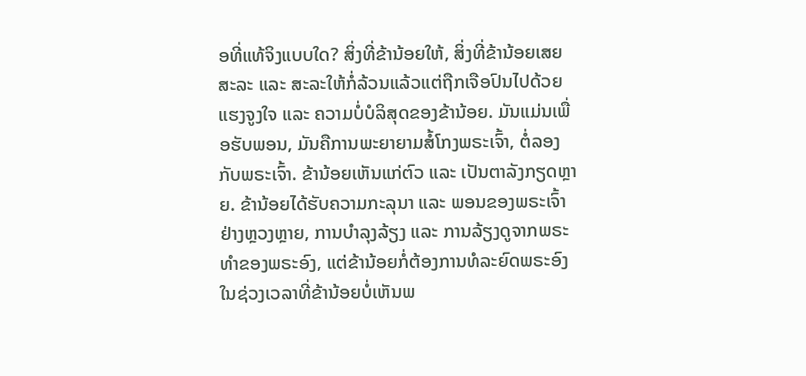ອທີ່ແທ້ຈິງແບບໃດ? ສິ່ງທີ່ຂ້ານ້ອຍໃຫ້, ສິ່ງທີ່ຂ້ານ້ອຍເສຍສະລະ ແລະ ສະລະໃຫ້ກໍ່ລ້ວນແລ້ວແຕ່ຖືກເຈືອປົນໄປດ້ວຍແຮງຈູງໃຈ ແລະ ຄວາມບໍ່ບໍລິສຸດຂອງຂ້ານ້ອຍ. ມັນແມ່ນເພື່ອຮັບພອນ, ມັນຄືການພະຍາຍາມສໍ້ໂກງພຣະເຈົ້າ, ຕໍ່ລອງກັບພຣະເຈົ້າ. ຂ້ານ້ອຍເຫັນແກ່ຕົວ ແລະ ເປັນຕາລັງກຽດຫຼາຍ. ຂ້ານ້ອຍໄດ້ຮັບຄວາມກະລຸນາ ແລະ ພອນຂອງພຣະເຈົ້າຢ່າງຫຼວງຫຼາຍ, ການບຳລຸງລ້ຽງ ແລະ ການລ້ຽງດູຈາກພຣະທຳຂອງພຣະອົງ, ແຕ່ຂ້ານ້ອຍກໍ່ຕ້ອງການທໍລະຍົດພຣະອົງໃນຊ່ວງເວລາທີ່ຂ້ານ້ອຍບໍ່ເຫັນພ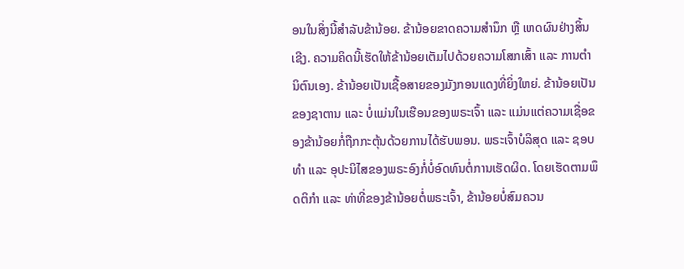ອນໃນສິ່ງນີ້ສຳລັບຂ້ານ້ອຍ. ຂ້ານ້ອຍຂາດຄວາມສຳນຶກ ຫຼື ເຫດຜົນຢ່າງສິ້ນເຊີງ. ຄວາມຄິດນີ້ເຮັດໃຫ້ຂ້ານ້ອຍເຕັມໄປດ້ວຍຄວາມໂສກເສົ້າ ແລະ ການຕຳນິຕົນເອງ. ຂ້ານ້ອຍເປັນເຊື້ອສາຍຂອງມັງກອນແດງທີ່ຍິ່ງໃຫຍ່. ຂ້ານ້ອຍເປັນຂອງຊາຕານ ແລະ ບໍ່ແມ່ນໃນເຮືອນຂອງພຣະເຈົ້າ ແລະ ແມ່ນແຕ່ຄວາມເຊື່ອຂອງຂ້ານ້ອຍກໍ່ຖືກກະຕຸ້ນດ້ວຍການໄດ້ຮັບພອນ. ພຣະເຈົ້າບໍລິສຸດ ແລະ ຊອບທຳ ແລະ ອຸປະນິໄສຂອງພຣະອົງກໍ່ບໍ່ອົດທົນຕໍ່ການເຮັດຜິດ. ໂດຍເຮັດຕາມພຶດຕິກຳ ແລະ ທ່າທີ່ຂອງຂ້ານ້ອຍຕໍ່ພຣະເຈົ້າ, ຂ້ານ້ອຍບໍ່ສົມຄວນ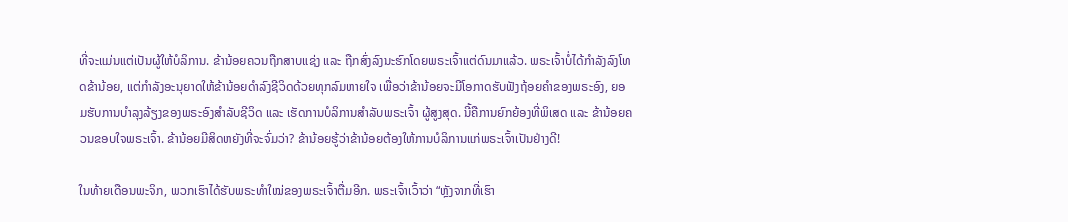ທີ່ຈະແມ່ນແຕ່ເປັນຜູ້ໃຫ້ບໍລິການ. ຂ້ານ້ອຍຄວນຖືກສາບແຊ່ງ ແລະ ຖືກສົ່ງລົງນະຮົກໂດຍພຣະເຈົ້າແຕ່ດົນມາແລ້ວ. ພຣະເຈົ້າບໍ່ໄດ້ກຳລັງລົງໂທດຂ້ານ້ອຍ, ແຕ່ກຳລັງອະນຸຍາດໃຫ້ຂ້ານ້ອຍດຳລົງຊີວິດດ້ວຍທຸກລົມຫາຍໃຈ ເພື່ອວ່າຂ້ານ້ອຍຈະມີໂອກາດຮັບຟັງຖ້ອຍຄຳຂອງພຣະອົງ, ຍອມຮັບການບຳລຸງລ້ຽງຂອງພຣະອົງສຳລັບຊີວິດ ແລະ ເຮັດການບໍລິການສຳລັບພຣະເຈົ້າ ຜູ້ສູງສຸດ. ນີ້ຄືການຍົກຍ້ອງທີ່ພິເສດ ແລະ ຂ້ານ້ອຍຄວນຂອບໃຈພຣະເຈົ້າ. ຂ້ານ້ອຍມີສິດຫຍັງທີ່ຈະຈົ່ມວ່າ? ຂ້ານ້ອຍຮູ້ວ່າຂ້ານ້ອຍຕ້ອງໃຫ້ການບໍລິການແກ່ພຣະເຈົ້າເປັນຢ່າງດີ!

ໃນທ້າຍເດືອນພະຈິກ, ພວກເຮົາໄດ້ຮັບພຣະທຳໃໝ່ຂອງພຣະເຈົ້າຕື່ມອີກ. ພຣະເຈົ້າເວົ້າວ່າ “ຫຼັງຈາກທີ່ເຮົາ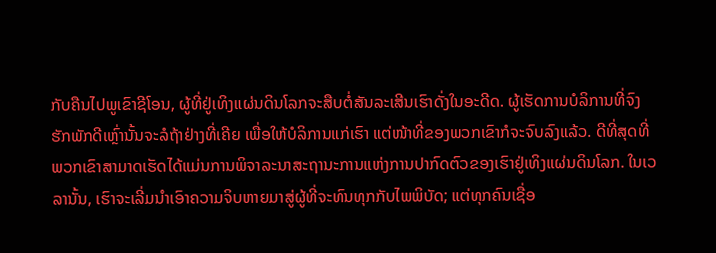ກັບຄືນໄປພູເຂົາຊີໂອນ, ຜູ້ທີ່ຢູ່ເທິງແຜ່ນດິນໂລກຈະສືບຕໍ່ສັນລະເສີນເຮົາດັ່ງໃນອະດີດ. ຜູ້ເຮັດການບໍລິການທີ່ຈົງຮັກພັກດີເຫຼົ່ານັ້ນຈະລໍຖ້າຢ່າງທີ່ເຄີຍ ເພື່ອໃຫ້ບໍລິການແກ່ເຮົາ ແຕ່ໜ້າທີ່ຂອງພວກເຂົາກໍຈະຈົບລົງແລ້ວ. ດີທີ່ສຸດທີ່ພວກເຂົາສາມາດເຮັດໄດ້ແມ່ນການພິຈາລະນາສະຖານະການແຫ່ງການປາກົດຕົວຂອງເຮົາຢູ່ເທິງແຜ່ນດິນໂລກ. ໃນເວລານັ້ນ, ເຮົາຈະເລີ່ມນໍາເອົາຄວາມຈິບຫາຍມາສູ່ຜູ້ທີ່ຈະທົນທຸກກັບໄພພິບັດ; ແຕ່ທຸກຄົນເຊື່ອ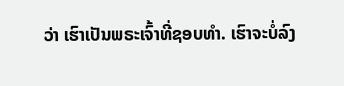ວ່າ ເຮົາເປັນພຣະເຈົ້າທີ່ຊອບທໍາ. ເຮົາຈະບໍ່ລົງ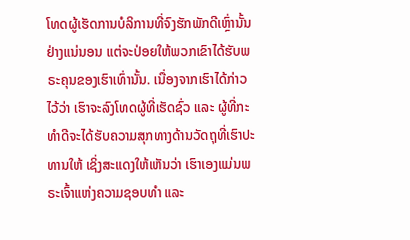ໂທດຜູ້ເຮັດການບໍລິການທີ່ຈົງຮັກພັກດີເຫຼົ່ານັ້ນຢ່າງແນ່ນອນ ແຕ່ຈະປ່ອຍໃຫ້ພວກເຂົາໄດ້ຮັບພຣະຄຸນຂອງເຮົາເທົ່ານັ້ນ. ເນື່ອງຈາກເຮົາໄດ້ກ່າວໄວ້ວ່າ ເຮົາຈະລົງໂທດຜູ້ທີ່ເຮັດຊົ່ວ ແລະ ຜູ້ທີ່ກະທໍາດີຈະໄດ້ຮັບຄວາມສຸກທາງດ້ານວັດຖຸທີ່ເຮົາປະທານໃຫ້ ເຊິ່ງສະແດງໃຫ້ເຫັນວ່າ ເຮົາເອງແມ່ນພຣະເຈົ້າແຫ່ງຄວາມຊອບທໍາ ແລະ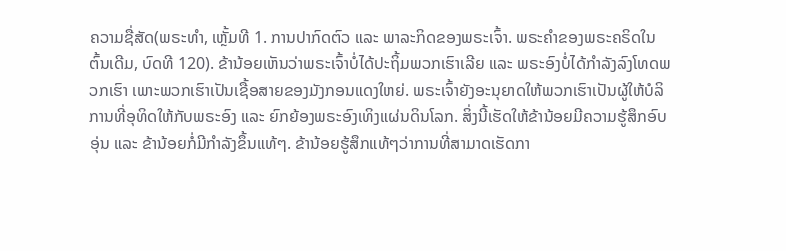ຄວາມຊື່ສັດ(ພຣະທຳ, ເຫຼັ້ມທີ 1. ການປາກົດຕົວ ແລະ ພາລະກິດຂອງພຣະເຈົ້າ. ພຣະຄຳຂອງພຣະຄຣິດໃນຕົ້ນເດີມ, ບົດທີ 120). ຂ້ານ້ອຍເຫັນວ່າພຣະເຈົ້າບໍ່ໄດ້ປະຖິ້ມພວກເຮົາເລີຍ ແລະ ພຣະອົງບໍ່ໄດ້ກຳລັງລົງໂທດພວກເຮົາ ເພາະພວກເຮົາເປັນເຊື້ອສາຍຂອງມັງກອນແດງໃຫຍ່. ພຣະເຈົ້າຍັງອະນຸຍາດໃຫ້ພວກເຮົາເປັນຜູ້ໃຫ້ບໍລິການທີ່ອຸທິດໃຫ້ກັບພຣະອົງ ແລະ ຍົກຍ້ອງພຣະອົງເທິງແຜ່ນດິນໂລກ. ສິ່ງນີ້ເຮັດໃຫ້ຂ້ານ້ອຍມີຄວາມຮູ້ສຶກອົບອຸ່ນ ແລະ ຂ້ານ້ອຍກໍ່ມີກຳລັງຂຶ້ນແທ້ໆ. ຂ້ານ້ອຍຮູ້ສຶກແທ້ໆວ່າການທີ່ສາມາດເຮັດກາ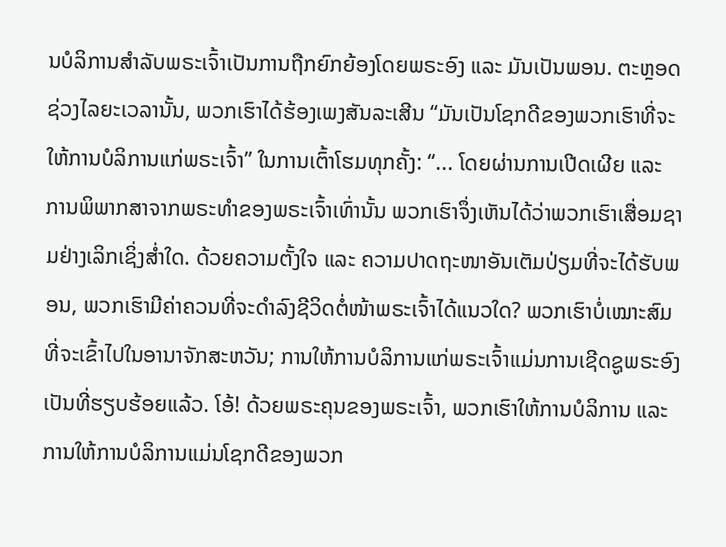ນບໍລິການສຳລັບພຣະເຈົ້າເປັນການຖືກຍົກຍ້ອງໂດຍພຣະອົງ ແລະ ມັນເປັນພອນ. ຕະຫຼອດຊ່ວງໄລຍະເວລານັ້ນ, ພວກເຮົາໄດ້ຮ້ອງເພງສັນລະເສີນ “ມັນເປັນໂຊກດີຂອງພວກເຮົາທີ່ຈະໃຫ້ການບໍລິການແກ່ພຣະເຈົ້າ” ໃນການເຕົ້າໂຮມທຸກຄັ້ງ: “... ໂດຍຜ່ານການເປີດເຜີຍ ແລະ ການພິພາກສາຈາກພຣະທໍາຂອງພຣະເຈົ້າເທົ່ານັ້ນ ພວກເຮົາຈຶ່ງເຫັນໄດ້ວ່າພວກເຮົາເສື່ອມຊາມຢ່າງເລິກເຊິ່ງສໍ່າໃດ. ດ້ວຍຄວາມຕັ້ງໃຈ ແລະ ຄວາມປາດຖະໜາອັນເຕັມປ່ຽມທີ່ຈະໄດ້ຮັບພອນ, ພວກເຮົາມີຄ່າຄວນທີ່ຈະດໍາລົງຊີວິດຕໍ່ໜ້າພຣະເຈົ້າໄດ້ແນວໃດ? ພວກເຮົາບໍ່ເໝາະສົມທີ່ຈະເຂົ້າໄປໃນອານາຈັກສະຫວັນ; ການໃຫ້ການບໍລິການແກ່ພຣະເຈົ້າແມ່ນການເຊີດຊູພຣະອົງເປັນທີ່ຮຽບຮ້ອຍແລ້ວ. ໂອ້! ດ້ວຍພຣະຄຸນຂອງພຣະເຈົ້າ, ພວກເຮົາໃຫ້ການບໍລິການ ແລະ ການໃຫ້ການບໍລິການແມ່ນໂຊກດີຂອງພວກ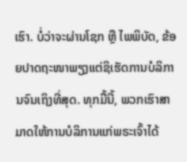ເຮົາ. ບໍ່ວ່າຈະຜ່ານໂຊກ ຫຼື ໄພພິບັດ, ຂ້ອຍປາດຖະໜາພຽງແຕ່ຊິເຮັດການບໍລິການຈົນເຖິງທີ່ສຸດ. ທຸກມື້ນີ້, ພວກເຮົາສາມາດໃຫ້ການບໍລິການແກ່ພຣະເຈົ້າໄດ້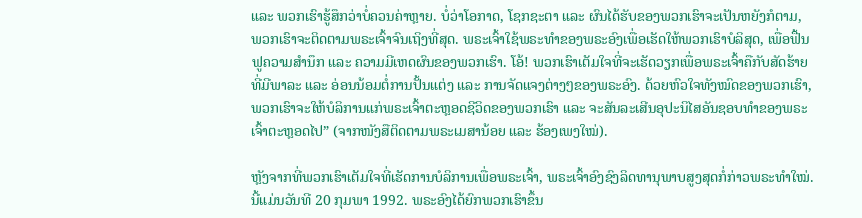ແລະ ພວກເຮົາຮູ້ສຶກວ່າບໍ່ຄວນຄ່າຫຼາຍ. ບໍ່ວ່າໂອກາດ, ໂຊກຊະຕາ ແລະ ຜົນໄດ້ຮັບຂອງພວກເຮົາຈະເປັນຫຍັງກໍຕາມ, ພວກເຮົາຈະຕິດຕາມພຣະເຈົ້າຈົນເຖິງທີ່ສຸດ. ພຣະເຈົ້າໃຊ້ພຣະທໍາຂອງພຣະອົງເພື່ອເຮັດໃຫ້ພວກເຮົາບໍລິສຸດ, ເພື່ອຟື້ນຟູຄວາມສໍານຶກ ແລະ ຄວາມມີເຫດຜົນຂອງພວກເຮົາ. ໂອ້! ພວກເຮົາເຕັມໃຈທີ່ຈະເຮັດວຽກເພື່ອພຣະເຈົ້າຄືກັບສັດຮ້າຍທີ່ມີພາລະ ແລະ ອ່ອນນ້ອມຕໍ່ການປັ້ນແຕ່ງ ແລະ ການຈັດແຈງຕ່າງໆຂອງພຣະອົງ. ດ້ວຍຫົວໃຈທັງໝົດຂອງພວກເຮົາ, ພວກເຮົາຈະໃຫ້ບໍລິການແກ່ພຣະເຈົ້າຕະຫຼອດຊີວິດຂອງພວກເຮົາ ແລະ ຈະສັນລະເສີນອຸປະນິໄສອັນຊອບທໍາຂອງພຣະເຈົ້າຕະຫຼອດໄປ” (ຈາກໜັງສືຕິດຕາມພຣະເມສານ້ອຍ ແລະ ຮ້ອງເພງໃໝ່).

ຫຼັງຈາກທີ່ພວກເຮົາເຕັມໃຈທີ່ເຮັດການບໍລິການເພື່ອພຣະເຈົ້າ, ພຣະເຈົ້າອົງຊົງລິດທານຸພາບສູງສຸດກໍ່ກ່າວພຣະທຳໃໝ່. ນີ້ແມ່ນວັນທີ 20 ກຸມພາ 1992. ພຣະອົງໄດ້ຍົກພວກເຮົາຂຶ້ນ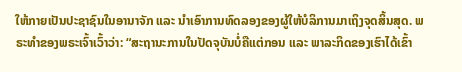ໃຫ້ກາຍເປັນປະຊາຊົນໃນອານາຈັກ ແລະ ນໍາເອົາການທົດລອງຂອງຜູ້ໃຫ້ບໍລິການມາເຖິງຈຸດສິ້ນສຸດ. ພຣະທຳຂອງພຣະເຈົ້າເວົ້າວ່າ: “ສະຖານະການໃນປັດຈຸບັນບໍ່ຄືແຕ່ກອນ ແລະ ພາລະກິດຂອງເຮົາໄດ້ເຂົ້າ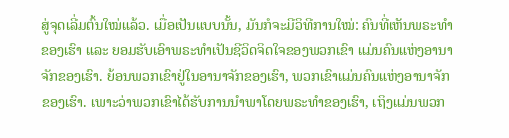ສູ່ຈຸດເລີ່ມຕົ້ນໃໝ່ແລ້ວ. ເມື່ອເປັນແບບນັ້ນ, ມັນກໍຈະມີວິທີການໃໝ່: ຄົນທີ່ເຫັນພຣະທຳຂອງເຮົາ ແລະ ຍອມຮັບເອົາພຣະທຳເປັນຊີວິດຈິດໃຈຂອງພວກເຂົາ ແມ່ນຄົນແຫ່ງອານາຈັກຂອງເຮົາ. ຍ້ອນພວກເຂົາຢູ່ໃນອານາຈັກຂອງເຮົາ, ພວກເຂົາແມ່ນຄົນແຫ່ງອານາຈັກຂອງເຮົາ. ເພາະວ່າພວກເຂົາໄດ້ຮັບການນໍາພາໂດຍພຣະທຳຂອງເຮົາ, ເຖິງແມ່ນພວກ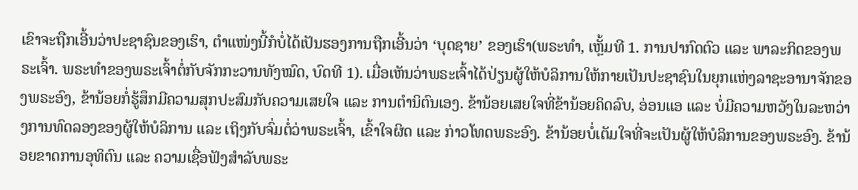ເຂົາຈະຖືກເອີ້ນວ່າປະຊາຊົນຂອງເຮົາ, ຕໍາແໜ່ງນີ້ກໍບໍ່ໄດ້ເປັນຮອງການຖືກເອີ້ນວ່າ ‘ບຸດຊາຍ’ ຂອງເຮົາ(ພຣະທຳ, ເຫຼັ້ມທີ 1. ການປາກົດຕົວ ແລະ ພາລະກິດຂອງພຣະເຈົ້າ. ພຣະທຳຂອງພຣະເຈົ້າຕໍ່ກັບຈັກກະວານທັງໝົດ, ບົດທີ 1). ເມື່ອເຫັນວ່າພຣະເຈົ້າໄດ້ປ່ຽນຜູ້ໃຫ້ບໍລິການໃຫ້ກາຍເປັນປະຊາຊົນໃນຍຸກແຫ່ງລາຊະອານາຈັກຂອງພຣະອົງ, ຂ້ານ້ອຍກໍ່ຮູ້ສຶກມີຄວາມສຸກປະສົມກັບຄວາມເສຍໃຈ ແລະ ການຕຳນິຕົນເອງ. ຂ້ານ້ອຍເສຍໃຈທີ່ຂ້ານ້ອຍຄິດລົບ, ອ່ອນແອ ແລະ ບໍ່ມີຄວາມຫວັງໃນລະຫວ່າງການທົດລອງຂອງຜູ້ໃຫ້ບໍລິການ ແລະ ເຖິງກັບຈົ່ມຕໍ່ວ່າພຣະເຈົ້າ, ເຂົ້າໃຈຜິດ ແລະ ກ່າວໂທດພຣະອົງ. ຂ້ານ້ອຍບໍ່ເຕັມໃຈທີ່ຈະເປັນຜູ້ໃຫ້ບໍລິການຂອງພຣະອົງ. ຂ້ານ້ອຍຂາດການອຸທິຕົນ ແລະ ຄວາມເຊື່ອຟັງສຳລັບພຣະ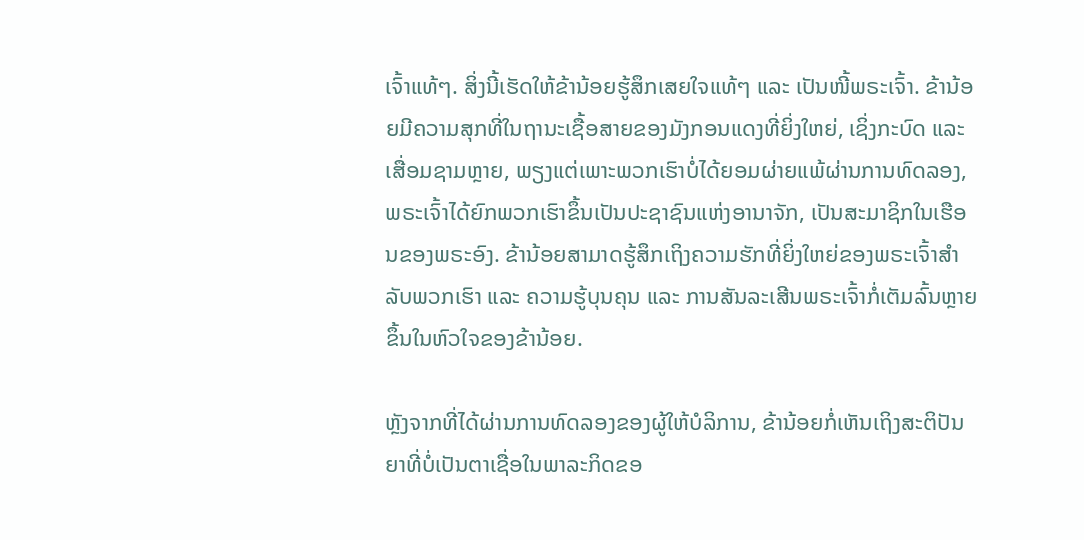ເຈົ້າແທ້ໆ. ສິ່ງນີ້ເຮັດໃຫ້ຂ້ານ້ອຍຮູ້ສຶກເສຍໃຈແທ້ໆ ແລະ ເປັນໜີ້ພຣະເຈົ້າ. ຂ້ານ້ອຍມີຄວາມສຸກທີ່ໃນຖານະເຊື້ອສາຍຂອງມັງກອນແດງທີ່ຍິ່ງໃຫຍ່, ເຊິ່ງກະບົດ ແລະ ເສື່ອມຊາມຫຼາຍ, ພຽງແຕ່ເພາະພວກເຮົາບໍ່ໄດ້ຍອມຜ່າຍແພ້ຜ່ານການທົດລອງ, ພຣະເຈົ້າໄດ້ຍົກພວກເຮົາຂຶ້ນເປັນປະຊາຊົນແຫ່ງອານາຈັກ, ເປັນສະມາຊິກໃນເຮືອນຂອງພຣະອົງ. ຂ້ານ້ອຍສາມາດຮູ້ສຶກເຖິງຄວາມຮັກທີ່ຍິ່ງໃຫຍ່ຂອງພຣະເຈົ້າສຳລັບພວກເຮົາ ແລະ ຄວາມຮູ້ບຸນຄຸນ ແລະ ການສັນລະເສີນພຣະເຈົ້າກໍ່ເຕັມລົ້ນຫຼາຍຂຶ້ນໃນຫົວໃຈຂອງຂ້ານ້ອຍ.

ຫຼັງຈາກທີ່ໄດ້ຜ່ານການທົດລອງຂອງຜູ້ໃຫ້ບໍລິການ, ຂ້ານ້ອຍກໍ່ເຫັນເຖິງສະຕິປັນຍາທີ່ບໍ່ເປັນຕາເຊື່ອໃນພາລະກິດຂອ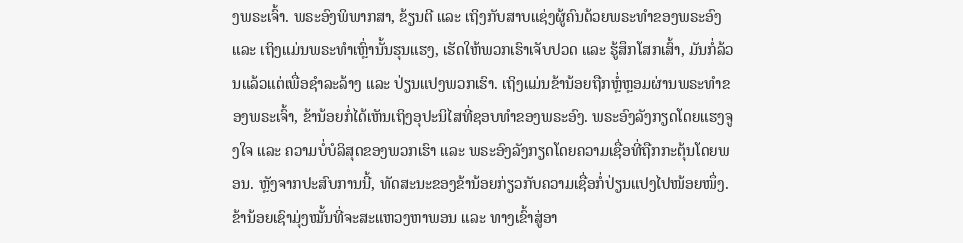ງພຣະເຈົ້າ. ພຣະອົງພິພາກສາ, ຂ້ຽນຕີ ແລະ ເຖິງກັບສາບແຊ່ງຜູ້ຄົນດ້ວຍພຣະທຳຂອງພຣະອົງ ແລະ ເຖິງແມ່ນພຣະທຳເຫຼົ່ານັ້ນຮຸນແຮງ, ເຮັດໃຫ້ພວກເຮົາເຈັບປວດ ແລະ ຮູ້ສຶກໂສກເສົ້າ, ມັນກໍ່ລ້ວນແລ້ວແຕ່ເພື່ອຊໍາລະລ້າງ ແລະ ປ່ຽນແປງພວກເຮົາ. ເຖິງແມ່ນຂ້ານ້ອຍຖືກຫຼໍ່ຫຼອມຜ່ານພຣະທຳຂອງພຣະເຈົ້າ, ຂ້ານ້ອຍກໍ່ໄດ້ເຫັນເຖິງອຸປະນິໄສທີ່ຊອບທຳຂອງພຣະອົງ. ພຣະອົງລັງກຽດໂດຍແຮງຈູງໃຈ ແລະ ຄວາມບໍ່ບໍລິສຸດຂອງພວກເຮົາ ແລະ ພຣະອົງລັງກຽດໂດຍຄວາມເຊື່ອທີ່ຖືກກະຕຸ້ນໂດຍພອນ. ຫຼັງຈາກປະສົບການນີ້, ທັດສະນະຂອງຂ້ານ້ອຍກ່ຽວກັບຄວາມເຊື່ອກໍ່ປ່ຽນແປງໄປໜ້ອຍໜຶ່ງ. ຂ້ານ້ອຍເຊົາມຸ່ງໝັ້ນທີ່ຈະສະແຫວງຫາພອນ ແລະ ທາງເຂົ້າສູ່ອາ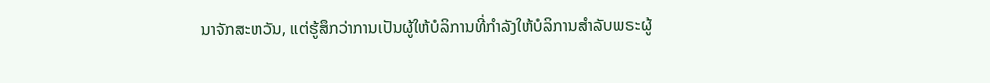ນາຈັກສະຫວັນ, ແຕ່ຮູ້ສຶກວ່າການເປັນຜູ້ໃຫ້ບໍລິການທີ່ກຳລັງໃຫ້ບໍລິການສຳລັບພຣະຜູ້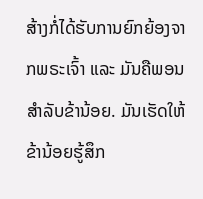ສ້າງກໍ່ໄດ້ຮັບການຍົກຍ້ອງຈາກພຣະເຈົ້າ ແລະ ມັນຄືພອນສຳລັບຂ້ານ້ອຍ. ມັນເຮັດໃຫ້ຂ້ານ້ອຍຮູ້ສຶກ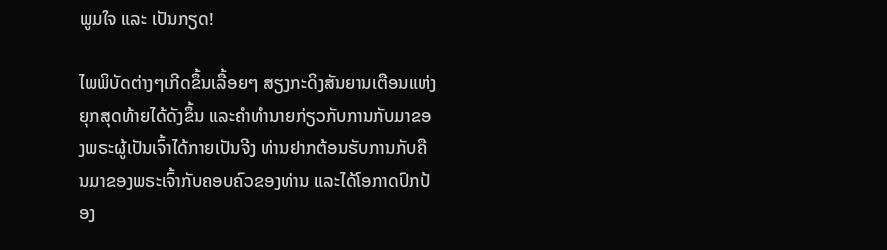ພູມໃຈ ແລະ ເປັນກຽດ!

ໄພພິບັດຕ່າງໆເກີດຂຶ້ນເລື້ອຍໆ ສຽງກະດິງສັນຍານເຕືອນແຫ່ງຍຸກສຸດທ້າຍໄດ້ດັງຂຶ້ນ ແລະຄໍາທໍານາຍກ່ຽວກັບການກັບມາຂອງພຣະຜູ້ເປັນເຈົ້າໄດ້ກາຍເປັນຈີງ ທ່ານຢາກຕ້ອນຮັບການກັບຄືນມາຂອງພຣະເຈົ້າກັບຄອບຄົວຂອງທ່ານ ແລະໄດ້ໂອກາດປົກປ້ອງ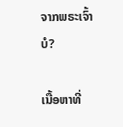ຈາກພຣະເຈົ້າບໍ?

ເນື້ອຫາທີ່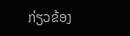ກ່ຽວຂ້ອງ